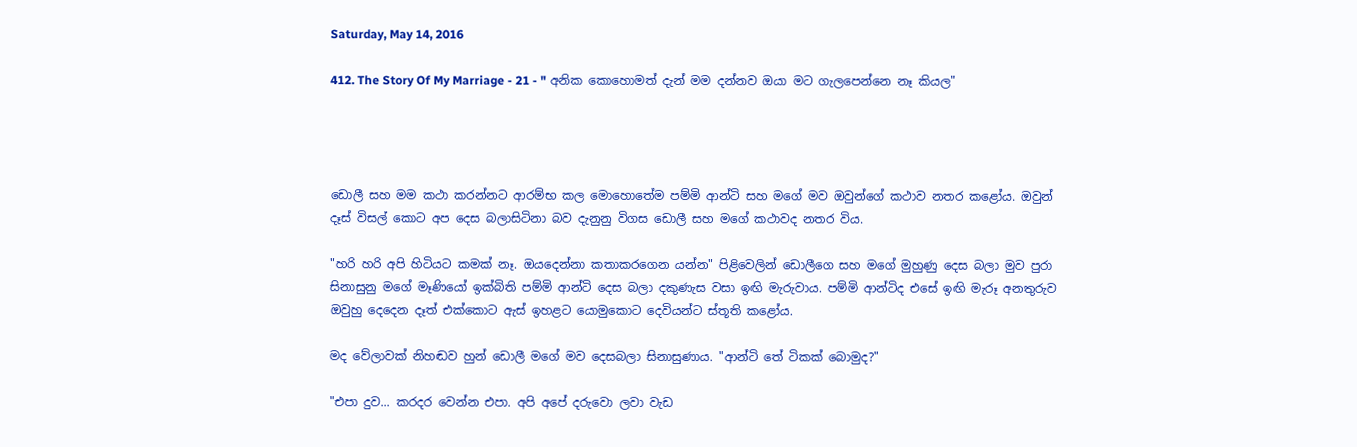Saturday, May 14, 2016

412. The Story Of My Marriage - 21 - " අනික කොහොමත් දැන් මම දන්නව ඔයා මට ගැලපෙන්නෙ නෑ කියල"




ඩොලී සහ මම කථා කරන්නට ආරම්භ කල මොහොතේම පම්මි ආන්ටි සහ මගේ මව ඔවුන්ගේ කථාව නතර කළෝය. ඔවුන් දෑස් විසල් කොට අප දෙස බලාසිටිනා බව දැනුනු විගස ඩොලී සහ මගේ කථාවද නතර විය.

"හරි හරි අපි හිටියට කමක් නෑ. ඔයදෙන්නා කතාකරගෙන යන්න" පිළිවෙලින් ඩොලීගෙ සහ මගේ මුහුණු දෙස බලා මුව පුරා සිනාසුනු මගේ මෑණියෝ ඉක්බිති පම්මි ආන්ටි දෙස බලා දකුණැස වසා ඉඟි මැරුවාය. පම්මි ආන්ටිද එසේ ඉඟි මැරූ අනතුරුව ඔවුහු දෙදෙන දෑත් එක්කොට ඇස් ඉහළට යොමුකොට දෙවියන්ට ස්තූති කළෝය.

මද වේලාවක් නිහඬව හුන් ඩොලී මගේ මව දෙසබලා සිනාසුණාය. "ආන්ටි තේ ටිකක් බොමුද?"

"එපා දුව... කරදර වෙන්න එපා. අපි අපේ දරුවො ලවා වැඩ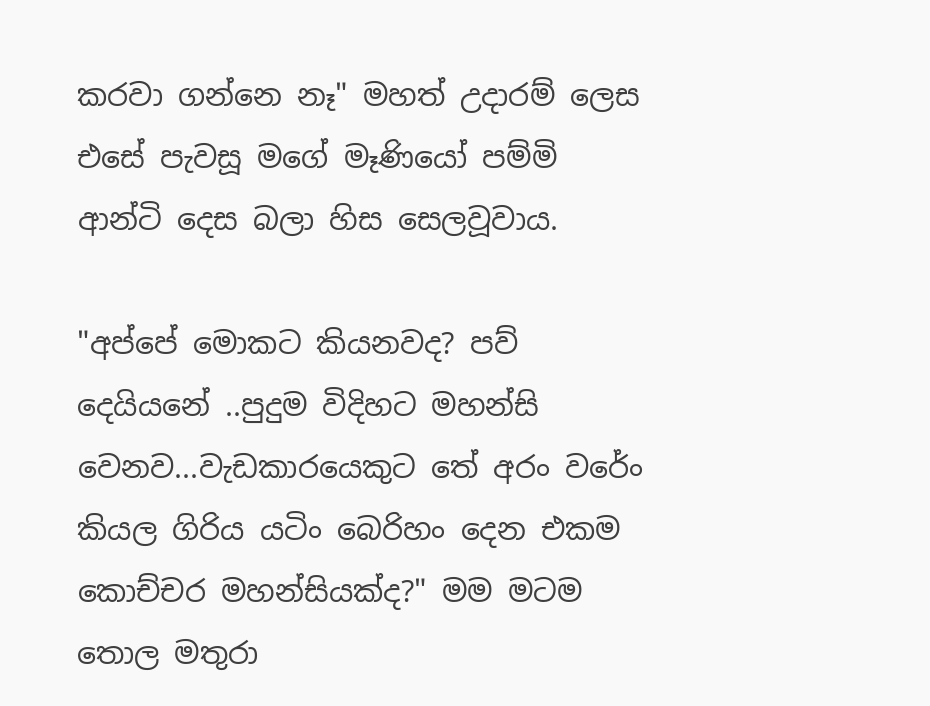කරවා ගන්නෙ නෑ" මහත් උදාරම් ලෙස එසේ පැවසූ මගේ මෑණියෝ පම්මි ආන්ටි දෙස බලා හිස සෙලවූවාය.

"අප්පේ මොකට කියනවද? පව් දෙයියනේ ..පුදුම විදිහට මහන්සි වෙනව...වැඩකාරයෙකුට තේ අරං වරේං කියල ගිරිය යටිං බෙරිහං දෙන එකම කොච්චර මහන්සියක්ද?" මම මටම තොල මතුරා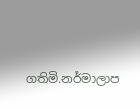ගතිමි.නර්මාලාප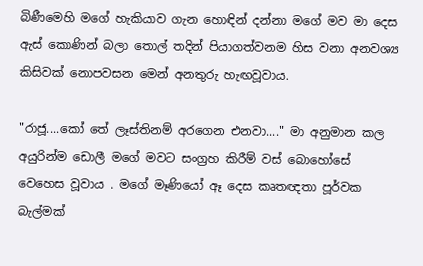බිණීමෙහි මගේ හැකියාව ගැන හොඳින් දන්නා මගේ මව මා දෙස ඇස් කොණින් බලා තොල් තදින් පියාගත්වනම හිස වනා අනවශ්‍ය කිසිවක් නොපවසන මෙන් අනතුරු හැඟවූවාය.

"රාජූ....කෝ තේ ලෑස්තිනම් අරගෙන එනවා...." මා අනුමාන කල අයුරින්ම ඩොලී මගේ මවට සංග්‍රහ කිරීම් වස් බොහෝසේ වෙහෙස වූවාය . මගේ මෑණියෝ ඈ දෙස කෘතඥතා පූර්වක බැල්මක්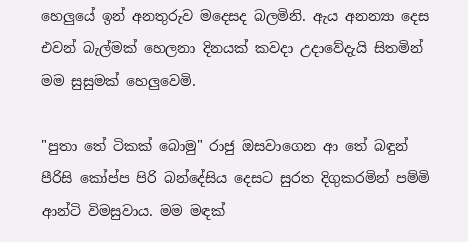හෙලුයේ ඉන් අනතුරුව මදෙසද බලමිනි. ඇය අනන්‍යා දෙස එවන් බැල්මක් හෙලනා දිනයක් කවදා උදාවේදැයි සිතමින් මම සුසුමක් හෙලුවෙමි.

"පුතා තේ ටිකක් බොමු" රාජු ඔසවාගෙන ආ තේ බඳුන් පීරිසි කෝප්ප පිරි බන්දේසිය දෙසට සුරත දිගුකරමින් පම්මි ආන්ටි විමසුවාය. මම මඳක්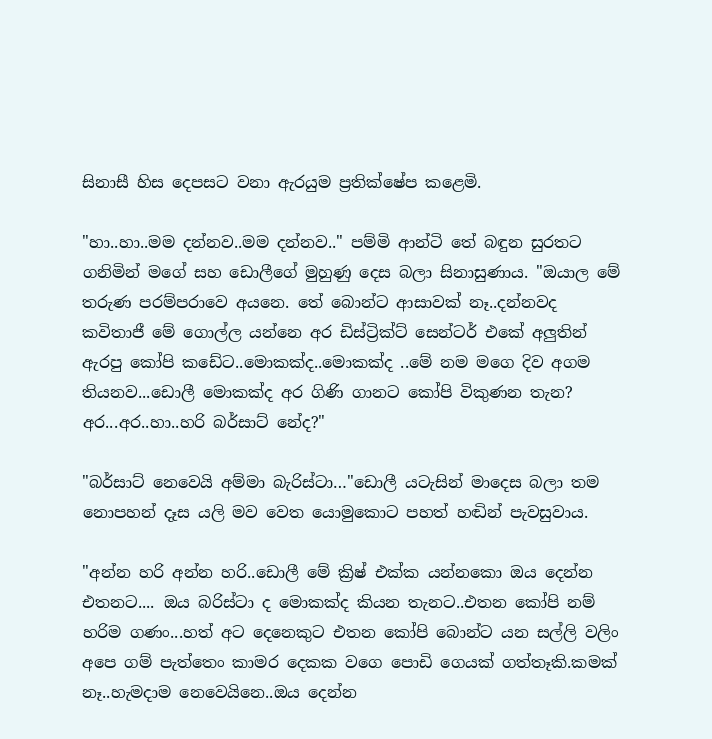සිනාසී හිස දෙපසට වනා ඇරයුම ප්‍රතික්ෂේප කළෙමි.

"හා..හා..මම දන්නව..මම දන්නව.." පම්මි ආන්ටි තේ බඳුන සුරතට ගනිමින් මගේ සහ ඩොලීගේ මුහුණු දෙස බලා සිනාසුණාය. "ඔයාල මේ තරුණ පරම්පරාවෙ අයනෙ. තේ බොන්ට ආසාවක් නෑ..දන්නවද කවිතාජී මේ ගොල්ල යන්නෙ අර ඩිස්ට්‍රික්ට් සෙන්ටර් එකේ අලුතින් ඇරපු කෝපි කඩේට..මොකක්ද..මොකක්ද ..මේ නම මගෙ දිව අගම තියනව...ඩොලී මොකක්ද අර ගිණි ගානට කෝපි විකුණන තැන? අර...අර..හා..හරි බර්සාට් නේද?"

"බර්සාට් නෙවෙයි අම්මා බැරිස්ටා…"ඩොලී යටැසින් මාදෙස බලා තම නොපහන් දෑස යලි මව වෙත යොමුකොට පහත් හඬින් පැවසුවාය.

"අන්න හරි අන්න හරි..ඩොලී මේ ක්‍රිෂ් එක්ක යන්නකො ඔය දෙන්න එතනට.... ඔය බරිස්ටා ද මොකක්ද කියන තැනට..එතන කෝපි නම් හරිම ගණං...හත් අට දෙනෙකුට එතන කෝපි බොන්ට යන සල්ලි වලිං අපෙ ගම් පැත්තෙං කාමර දෙකක වගෙ පොඩි ගෙයක් ගත්තෑකි.කමක් නෑ..හැමදාම නෙවෙයිනෙ..ඔය දෙන්න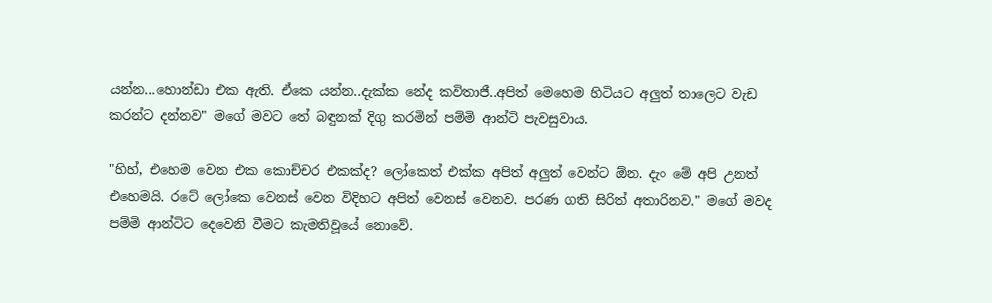යන්න...හොන්ඩා එක ඇති. ඒකෙ යන්න..දැක්ක නේද කවිතාජී..අපිත් මෙහෙම හිටියට අලුත් තාලෙට වැඩ කරන්ට දන්නව" මගේ මවට තේ බඳුනක් දිගු කරමින් පම්මි ආන්ටි පැවසුවාය.

"හිහ්, එහෙම වෙන එක කොච්චර එකක්ද? ලෝකෙත් එක්ක අපිත් අලුත් වෙන්ට ඕන. දැං මේ අපි උනත් එහෙමයි. රටේ ලෝකෙ වෙනස් වෙන විදිහට අපිත් වෙනස් වෙනව. පරණ ගති සිරිත් අතාරිනව." මගේ මවද පම්මි ආන්ටිට දෙවෙනි වීමට කැමතිවූයේ නොවේ.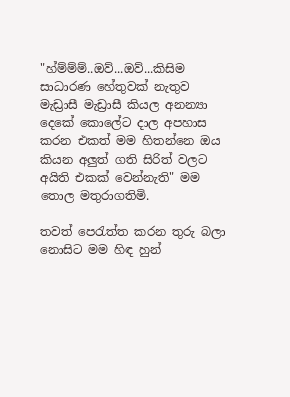"හ්ම්ම්ම්..ඔව්...ඔව්...කිසිම සාධාරණ හේතුවක් නැතුව මැඩ්‍රාසී මැඩ්‍රාසී කියල අනන්‍යා දෙකේ කොලේට දාල අපහාස කරන එකත් මම හිතන්නෙ ඔය කියන අලුත් ගති සිරිත් වලට අයිති එකක් වෙන්නැති" මම තොල මතුරාගතිමි.

තවත් පෙරැත්ත කරන තුරු බලා නොසිට මම හිඳ හුන්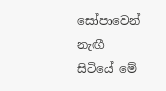සෝපාවෙන් නැඟී සිටියේ මේ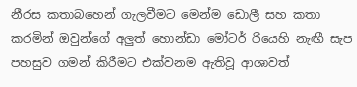නීරස කතාබහෙන් ගැලවීමට මෙන්ම ඩොලී සහ කතා කරමින් ඔවුන්ගේ අලුත් හොන්ඩා මෝටර් රියෙහි නැඟී සැප පහසුව ගමන් කිරීමට එක්වනම ඇතිවූ ආශාවත්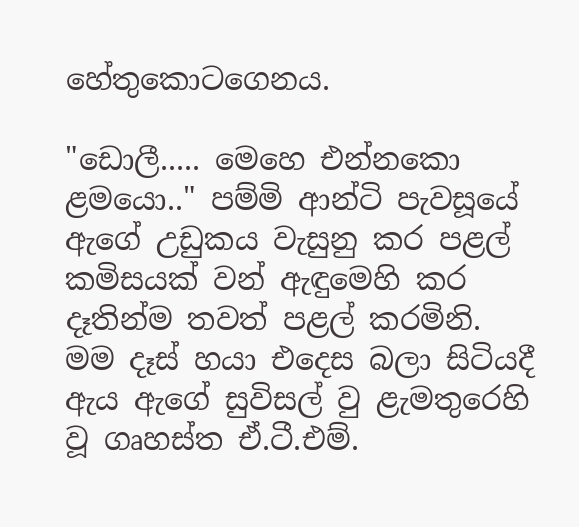හේතුකොටගෙනය.

"ඩොලී..... මෙහෙ එන්නකො ළමයො.." පම්මි ආන්ටි පැවසූයේ ඇගේ උඩුකය වැසුනු කර පළල් කමිසයක් වන් ඇඳුමෙහි කර දෑතින්ම තවත් පළල් කරමිනි. මම දෑස් හයා එදෙස බලා සිටියදී ඇය ඇගේ සුවිසල් වු ළැමතුරෙහි වූ ගෘහස්ත ඒ.ටී.එම්.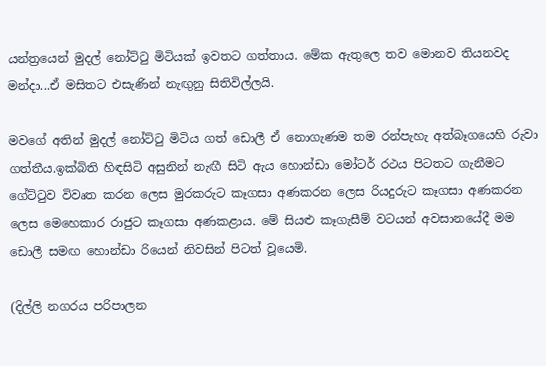යන්ත්‍රයෙන් මුදල් නෝට්ටු මිටියක් ඉවතට ගත්තාය. මේක ඇතුලෙ තව මොනව තියනවද මන්දා...ඒ මසිතට එසැණින් නැඟුනු සිතිවිල්ලයි.

මවගේ අතින් මුදල් නෝට්ටු මිටිය ගත් ඩොලී ඒ නොගැණම තම රන්පැහැ අත්බෑගයෙහි රුවා ගත්තීය.ඉක්බිති හිඳසිටි අසුනින් නැඟී සිටි ඇය හොන්ඩා මෝටර් රථය පිටතට ගැනීමට ගේට්ටුව විවෘත කරන ලෙස මුරකරුට කෑගසා අණකරන ලෙස රියදුරුට කෑගසා අණකරන ලෙස මෙහෙකාර රාජුට කෑගසා අණකළාය. මේ සියළු කෑගැසීම් වටයන් අවසානයේදී මම ඩොලී සමඟ හොන්ඩා රියෙන් නිවසින් පිටත් වූයෙමි.

(දිල්ලි නගරය පරිපාලන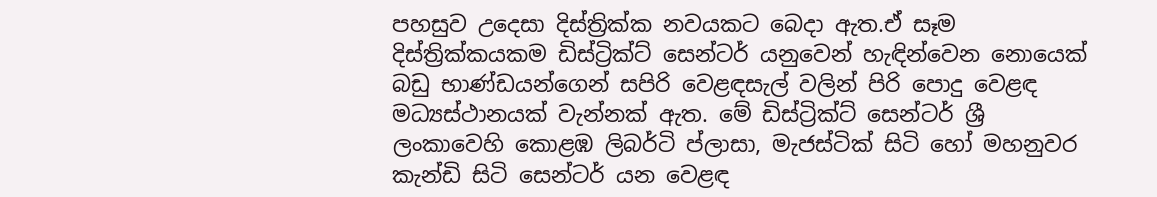පහසුව උදෙසා දිස්ත්‍රික්ක නවයකට බෙදා ඇත.ඒ සෑම දිස්ත්‍රික්කයකම ඩිස්ට්‍රික්ට් සෙන්ටර් යනුවෙන් හැඳින්වෙන නොයෙක් බඩු භාණ්ඩයන්ගෙන් සපිරි වෙළඳසැල් වලින් පිරි පොදු වෙළඳ මධ්‍යස්ථානයක් වැන්නක් ඇත. මේ ඩිස්ට්‍රික්ට් සෙන්ටර් ශ්‍රී ලංකාවෙහි කොළඹ ලිබර්ටි ප්ලාසා, මැජස්ටික් සිටි හෝ මහනුවර කැන්ඩි සිටි සෙන්ටර් යන වෙළඳ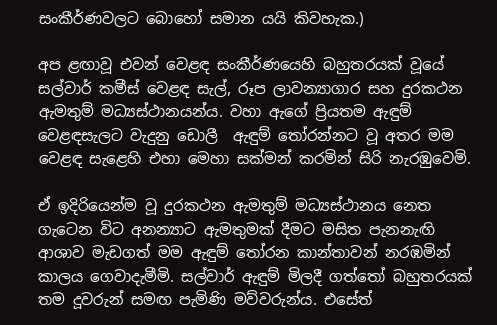සංකීර්ණවලට බොහෝ සමාන යයි කිවහැක.)

අප ළඟාවූ එවන් වෙළඳ සංකීර්ණයෙහි බහුතරයක් වූයේ සල්වාර් කමීස් වෙළඳ සැල්, රූප ලාවන්‍යාගාර සහ දුරකථන ඇමතුම් මධ්‍යස්ථානයන්ය. වහා ඇගේ ප්‍රියතම ඇඳුම් වෙළඳසැලට වැදුනු ඩොලී  ඇඳුම් තෝරන්නට වූ අතර මම වෙළඳ සැළෙහි එහා මෙහා සක්මන් කරමින් සිරි නැරඹුවෙමි.

ඒ ඉදිරියෙන්ම වූ දුරකථන ඇමතුම් මධ්‍යස්ථානය නෙත ගැටෙන විට අනන්‍යාට ඇමතුමක් දීමට මසිත පැනනැඟි ආශාව මැඩගත් මම ඇඳුම් තෝරන කාන්තාවන් නරඹමින් කාලය ගෙවාදැමීමි. සල්වාර් ඇඳුම් මිලදී ගත්තෝ බහුතරයක් තම දූවරුන් සමඟ පැමිණි මව්වරුන්ය. එසේත්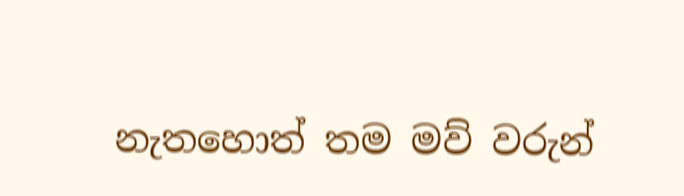නැතහොත් තම මව් වරුන්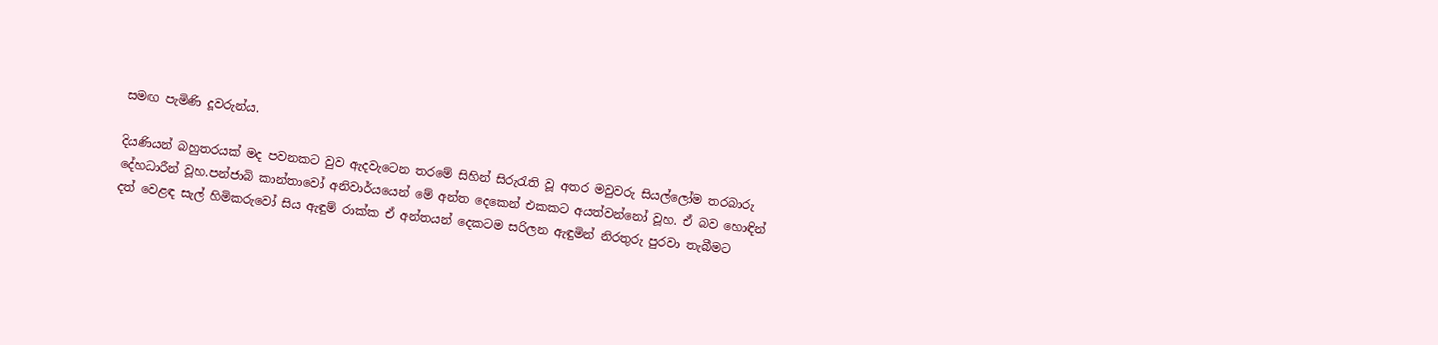සමඟ පැමිණි දූවරුන්ය.

දියණියන් බහුතරයක් මද පවනකට වුව ඇදවැටෙන තරමේ සිහින් සිරුරැති වූ අතර මවුවරු සියල්ලෝම තරබාරු දේහධාරීන් වූහ.පන්ජාබි කාන්තාවෝ අනිවාර්යයෙන් මේ අන්ත දෙකෙන් එකකට අයත්වන්නෝ වූහ. ඒ බව හොඳින් දත් වෙළඳ සැල් හිමිකරුවෝ සිය ඇඳුම් රාක්ක ඒ අන්තයන් දෙකටම සරිලන ඇඳුමින් නිරතුරු පුරවා තැබීමට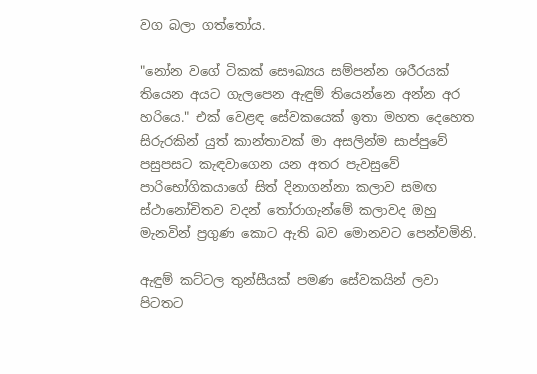වග බලා ගත්තෝය.

"නෝන වගේ ටිකක් සෞඛ්‍යය සම්පන්න ශරීරයක් තියෙන අයට ගැලපෙන ඇඳුම් තියෙන්නෙ අන්න අර හරියෙ." එක් වෙළඳ සේවකයෙක් ඉතා මහත දෙහෙත සිරුරකින් යුත් කාන්තාවක් මා අසලින්ම සාප්පුවේ පසුපසට කැඳවාගෙන යන අතර පැවසුවේ පාරිභෝගිකයාගේ සිත් දිනාගන්නා කලාව සමඟ ස්ථානෝචිතව වදන් තෝරාගැන්මේ කලාවද ඔහු මැනවින් ප්‍රගුණ කොට ඇති බව මොනවට පෙන්වමිනි.

ඇඳුම් කට්ටල තුන්සීයක් පමණ සේවකයින් ලවා පිටතට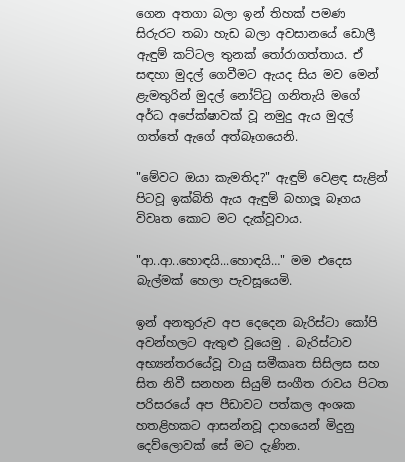ගෙන අතගා බලා ඉන් තිහක් පමණ සිරුරට තබා හැඩ බලා අවසානයේ ඩොලී ඇඳුම් කට්ටල තුනක් තෝරාගත්තාය. ඒ සඳහා මුදල් ගෙවීමට ඇයද සිය මව මෙන් ළැමතුරින් මුදල් නෝට්ටු ගනිතැයි මගේ අර්ධ අපේක්ෂාවක් වූ නමුදු ඇය මුදල් ගත්තේ ඇගේ අත්බෑගයෙනි.

"මේවට ඔයා කැමතිද?" ඇඳුම් වෙළඳ සැළින් පිටවූ ඉක්බිති ඇය ඇඳුම් බහාලූ බෑගය විවෘත කොට මට දැක්වූවාය.

"ආ..ආ..හොඳයි...හොඳයි…" මම එදෙස බැල්මක් හෙලා පැවසූයෙමි.

ඉන් අනතුරුව අප දෙදෙන බැරිස්ටා කෝපි අවන්හලට ඇතුළු වූයෙමු . බැරිස්ටාව අභ්‍යන්තරයේවූ වායු සමීකෘත සිසිලස සහ සිත නිවී සනහන සියුම් සංගීත රාවය පිටත පරිසරයේ අප පීඩාවට පත්කල අංශක හතළිහකට ආසන්නවූ දාහයෙන් මිදුනු දෙව්ලොවක් සේ මට දැණින.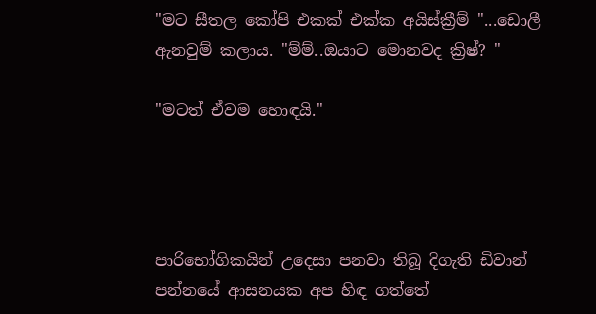"මට සීතල කෝපි එකක් එක්ක අයිස්ක්‍රීම් "...ඩොලී ඇනවුම් කලාය. "ම්ම්..ඔයාට මොනවද ක්‍රිෂ්? "

"මටත් ඒවම හොඳයි."




පාරිභෝගිකයින් උදෙසා පනවා තිබූ දිගැති ඩිවාන් පන්නයේ ආසනයක අප හිඳ ගත්තේ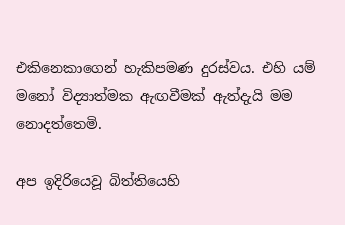එකිනෙකාගෙන් හැකිපමණ දුරස්වය. එහි යම් මනෝ විද්‍යාත්මක ඇඟවීමක් ඇත්දැයි මම නොදත්තෙමි.

අප ඉදිරියෙවූ බිත්තියෙහි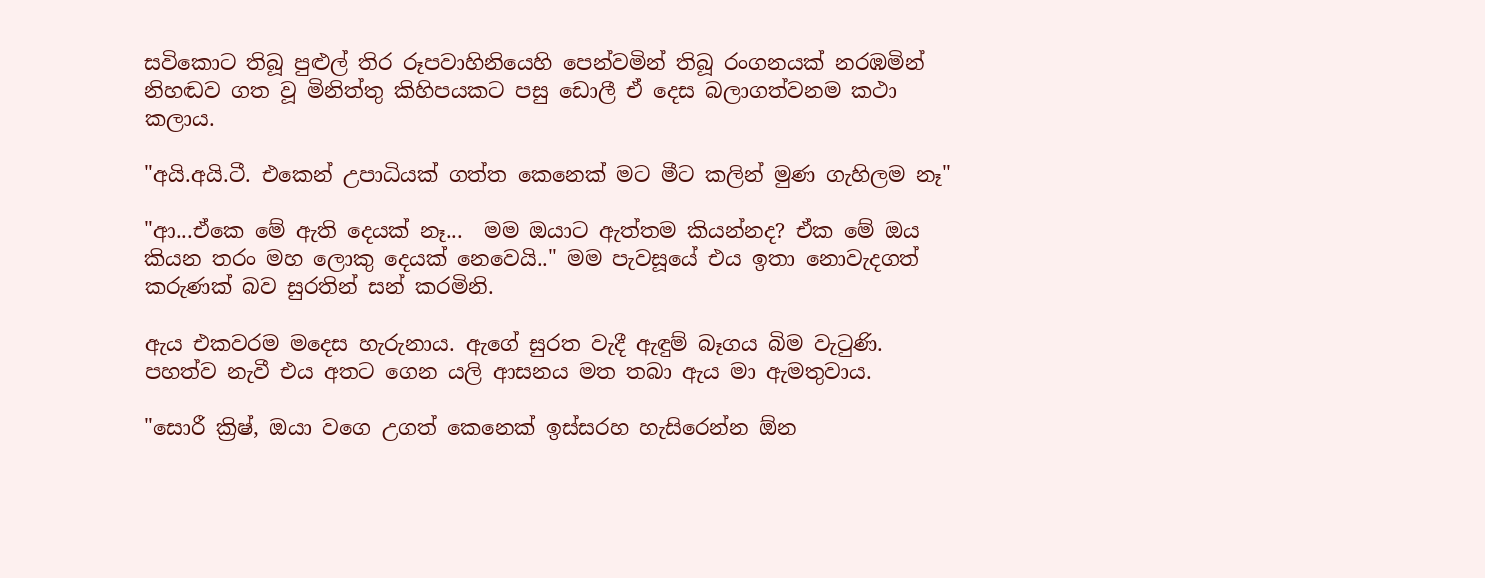සවිකොට තිබූ පුළුල් තිර රූපවාහිනියෙහි පෙන්වමින් තිබූ රංගනයක් නරඹමින් නිහඬව ගත වූ මිනිත්තු කිහිපයකට පසු ඩොලී ඒ දෙස බලාගත්වනම කථා කලාය.

"අයි.අයි.ටී. එකෙන් උපාධියක් ගත්ත කෙනෙක් මට මීට කලින් මුණ ගැහිලම නෑ"

"ආ...ඒකෙ මේ ඇති දෙයක් නෑ...  මම ඔයාට ඇත්තම කියන්නද? ඒක මේ ඔය කියන තරං මහ ලොකු දෙයක් නෙවෙයි.." මම පැවසූයේ එය ඉතා නොවැදගත් කරුණක් බව සුරතින් සන් කරමිනි.

ඇය එකවරම මදෙස හැරුනාය. ඇගේ සුරත වැදී ඇඳුම් බෑගය බිම වැටුණි. පහත්ව නැවී එය අතට ගෙන යලි ආසනය මත තබා ඇය මා ඇමතුවාය.

"සොරී ක්‍රිෂ්, ඔයා වගෙ උගත් කෙනෙක් ඉස්සරහ හැසිරෙන්න ඕන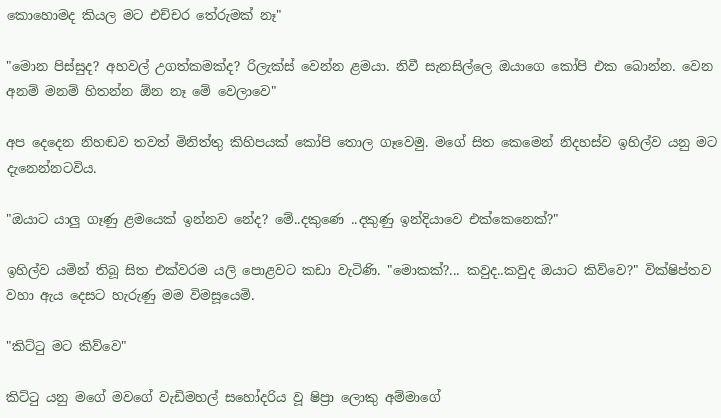කොහොමද කියල මට එච්චර තේරුමක් නෑ"

"මොන පිස්සුද? අහවල් උගත්කමක්ද? රිලැක්ස් වෙන්න ළමයා. නිවී සැනසිල්ලෙ ඔයාගෙ කෝපි එක බොන්න. වෙන අනම් මනම් හිතන්න ඕන නෑ මේ වෙලාවෙ"

අප දෙදෙන නිහඬව තවත් මිනිත්තු කිහිපයක් කෝපි තොල ගෑවෙමු. මගේ සිත කෙමෙන් නිදහස්ව ඉහිල්ව යනු මට දැනෙන්නටවිය.

"ඔයාට යාලු ගෑණු ළමයෙක් ඉන්නව නේද? මේ..දකුණෙ ..දකුණු ඉන්දියාවෙ එක්කෙනෙක්?"

ඉහිල්ව යමින් තිබූ සිත එක්වරම යලි පොළවට කඩා වැටිණි. "මොකක්?... කවුද..කවුද ඔයාට කිව්වෙ?" වික්ෂිප්තව වහා ඇය දෙසට හැරුණු මම විමසූයෙමි.

"කිට්ටු මට කිව්වෙ"

කිට්ටු යනු මගේ මවගේ වැඩිමහල් සහෝදරිය වූ ෂිප්‍රා ලොකු අම්මාගේ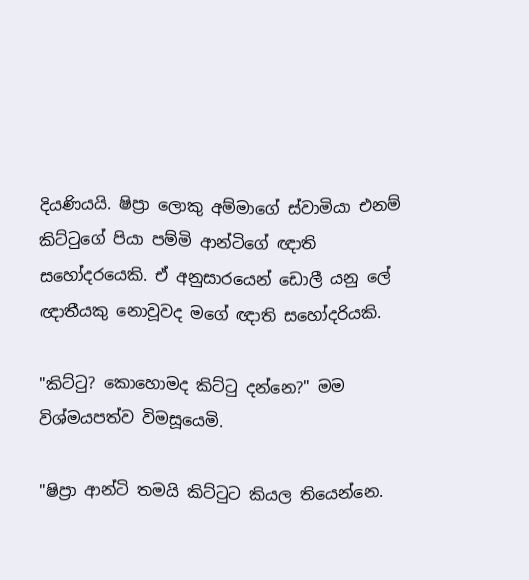දියණියයි. ෂිප්‍රා ලොකු අම්මාගේ ස්වාමියා එනම් කිට්ටුගේ පියා පම්මි ආන්ටිගේ ඥාති සහෝදරයෙකි. ඒ අනුසාරයෙන් ඩොලී යනු ලේ ඥාතීයකු නොවූවද මගේ ඥාති සහෝදරියකි.

"කිට්ටු? කොහොමද කිට්ටු දන්නෙ?" මම විශ්මයපත්ව විමසූයෙමි.

"ෂිප්‍රා ආන්ටි තමයි කිට්ටුට කියල තියෙන්නෙ.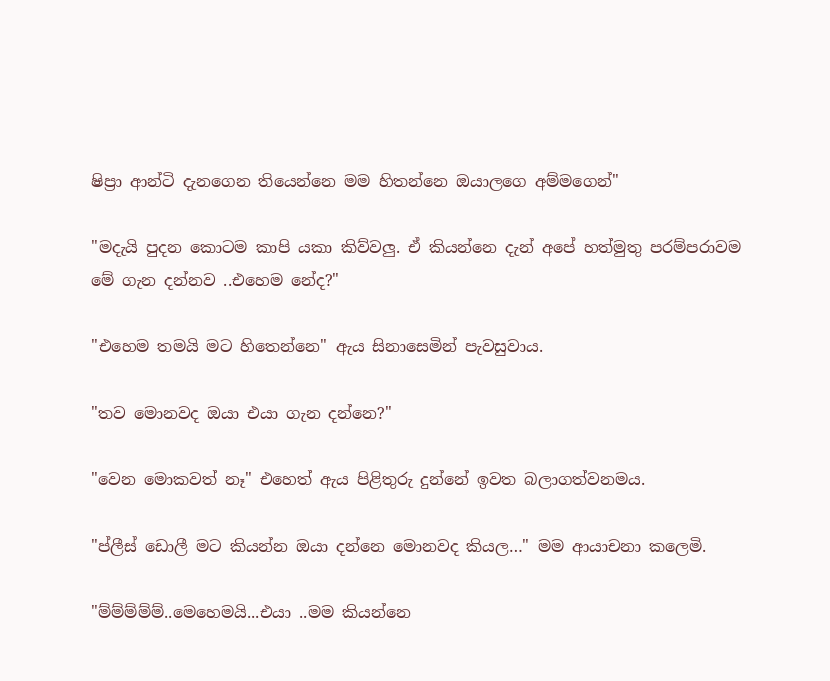ෂිප්‍රා ආන්ටි දැනගෙන තියෙන්නෙ මම හිතන්නෙ ඔයාලගෙ අම්මගෙන්"

"මදැයි පුදන කොටම කාපි යකා කිව්වලු. ඒ කියන්නෙ දැන් අපේ හත්මුතු පරම්පරාවම මේ ගැන දන්නව ..එහෙම නේද?"

"එහෙම තමයි මට හිතෙන්නෙ" ඇය සිනාසෙමින් පැවසුවාය.

"තව මොනවද ඔයා එයා ගැන දන්නෙ?"

"වෙන මොකවත් නෑ" එහෙත් ඇය පිළිතුරු දුන්නේ ඉවත බලාගත්වනමය.

"ප්ලීස් ඩොලී මට කියන්න ඔයා දන්නෙ මොනවද කියල…" මම ආයාචනා කලෙමි.

"ම්ම්ම්ම්ම්..මෙහෙමයි...එයා ..මම කියන්නෙ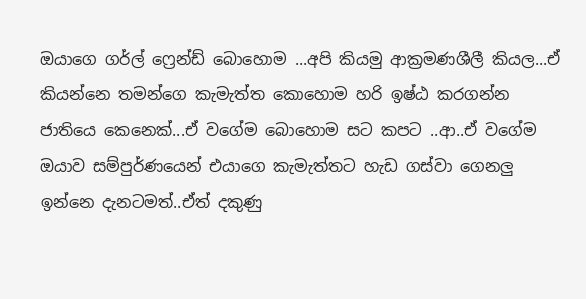ඔයාගෙ ගර්ල් ෆ්‍රෙන්ඩ් බොහොම ...අපි කියමු ආක්‍රමණශීලී කියල...ඒ කියන්නෙ තමන්ගෙ කැමැත්ත කොහොම හරි ඉෂ්ඨ කරගන්න ජාතියෙ කෙනෙක්...ඒ වගේම බොහොම සට කපට ..ආ..ඒ වගේම ඔයාව සම්පුර්ණයෙන් එයාගෙ කැමැත්තට හැඩ ගස්වා ගෙනලු ඉන්නෙ දැනටමත්..ඒත් දකුණු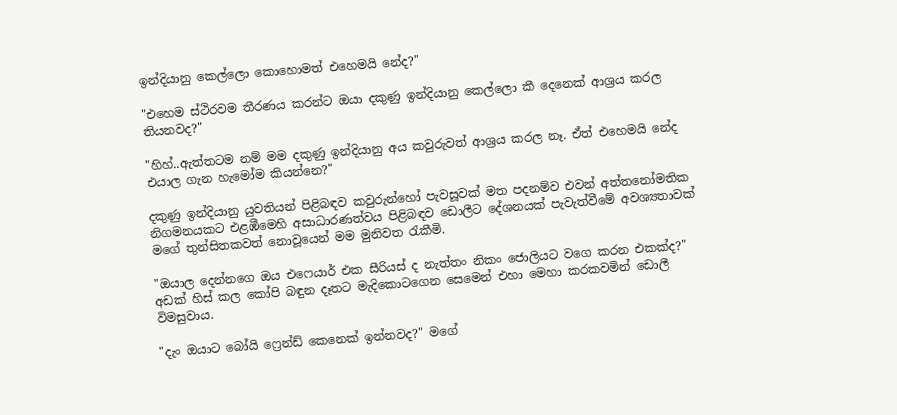ඉන්දියානු කෙල්ලො කොහොමත් එහෙමයි නේද?"

"එහෙම ස්ථිරවම තීරණය කරන්ට ඔයා දකුණු ඉන්දියානු කෙල්ලො කී දෙනෙක් ආශ්‍රය කරල තියනවද?"

"හිහ්..ඇත්තටම නම් මම දකුණු ඉන්දියානු අය කවුරුවත් ආශ්‍රය කරල නෑ. ඒත් එහෙමයි නේද එයාල ගැන හැමෝම කියන්නෙ?"

දකුණු ඉන්දියානු යුවතියන් පිළිබඳව කවුරුන්හෝ පැවසූවක් මත පදනම්ව එවන් අත්තනෝමතික නිගමනයකට එළඹීමෙහි අසාධාරණත්වය පිළිබඳව ඩොලීට දේශනයක් පැවැත්වීමේ අවශ්‍යතාවක් මගේ තුන්සිතකවත් නොවූයෙන් මම මුනිවත රැකීමි.

"ඔයාල දෙන්නගෙ ඔය එෆෙයාර් එක සීරියස් ද නැත්තං නිකං ජොලියට වගෙ කරන එකක්ද?" අඩක් හිස් කල කෝපි බඳුන දෑතට මැදිකොටගෙන සෙමෙන් එහා මෙහා කරකවමින් ඩොලී විමසුවාය.

"දැං ඔයාට බෝයි ෆ්‍රෙන්ඩ් කෙනෙක් ඉන්නවද?" මගේ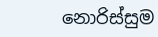නොරිස්සුම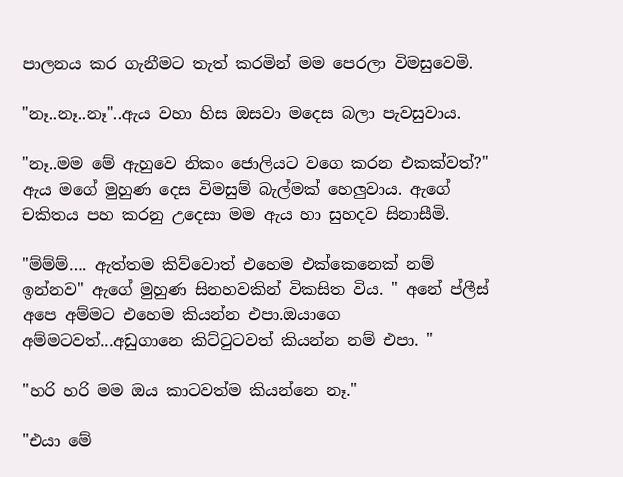පාලනය කර ගැනීමට තැත් කරමින් මම පෙරලා විමසුවෙමි.

"නෑ..නෑ..නෑ"..ඇය වහා හිස ඔසවා මදෙස බලා පැවසුවාය.

"නෑ..මම මේ ඇහුවෙ නිකං ජොලියට වගෙ කරන එකක්වත්?" ඇය මගේ මුහුණ දෙස විමසුම් බැල්මක් හෙලුවාය. ඇගේ චකිතය පහ කරනු උදෙසා මම ඇය හා සුහදව සිනාසීමි.

"ම්ම්ම්…. ඇත්තම කිව්වොත් එහෙම එක්කෙනෙක් නම් ඉන්නව" ඇගේ මුහුණ සිනහවකින් විකසිත විය. " අනේ ප්ලීස් අපෙ අම්මට එහෙම කියන්න එපා.ඔයාගෙ අම්මටවත්...අඩුගානෙ කිට්ටුටවත් කියන්න නම් එපා. "

"හරි හරි මම ඔය කාටවත්ම කියන්නෙ නෑ."

"එයා මේ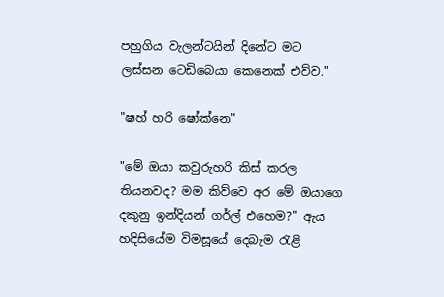පහුගිය වැලන්ටයින් දිනේට මට ලස්සන ටෙඩිබෙයා කෙනෙක් එව්ව."

"ෂහ් හරි ෂෝක්නෙ"

"මේ ඔයා කවුරුහරි කිස් කරල තියනවද? මම කිව්වෙ අර මේ ඔයාගෙ දකුනු ඉන්දියන් ගර්ල් එහෙම?" ඇය හදිසියේම විමසූයේ දෙබැම රැළි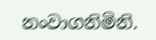නංවාගනිමිනි.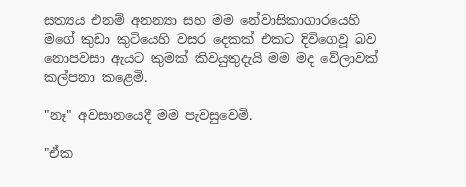සත්‍යය එනම් අනන්‍යා සහ මම නේවාසිකාගාරයෙහි මගේ කුඩා කුටියෙහි වසර දෙකක් එකට දිවිගෙවූ බව නොපවසා ඇයට කුමක් කිවයුතුදැයි මම මද වේලාවක් කල්පනා කළෙමි.

"නෑ" අවසානයෙදී මම පැවසුවෙමි.

"ඒක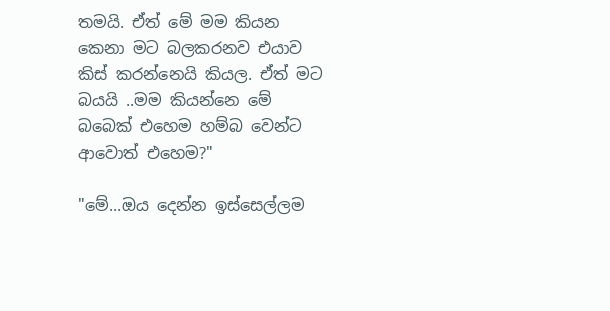තමයි. ඒත් මේ මම කියන කෙනා මට බලකරනව එයාව කිස් කරන්නෙයි කියල. ඒත් මට බයයි ..මම කියන්නෙ මේ බබෙක් එහෙම හම්බ වෙන්ට ආවොත් එහෙම?"

"මේ...ඔය දෙන්න ඉස්සෙල්ලම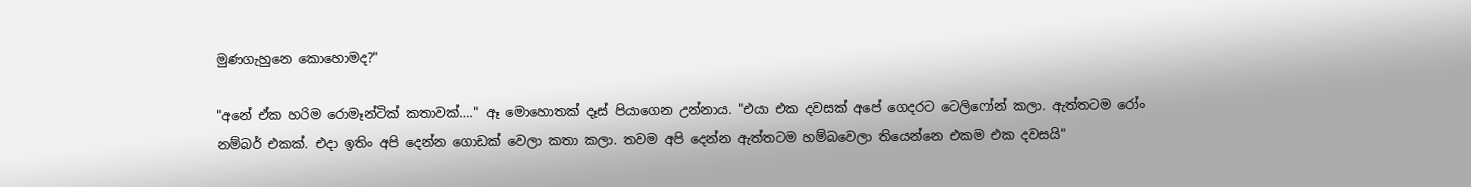මුණගැහුනෙ කොහොමද?"

"අනේ ඒක හරිම රොමෑන්ටික් කතාවක්…." ඈ මොහොතක් දෑස් පියාගෙන උන්නාය. "එයා එක දවසක් අපේ ගෙදරට ටෙලිෆෝන් කලා. ඇත්තටම රෝං නම්බර් එකක්. එදා ඉතිං අපි දෙන්න ගොඩක් වෙලා කතා කලා. තවම අපි දෙන්න ඇත්තටම හම්බවෙලා තියෙන්නෙ එකම එක දවසයි"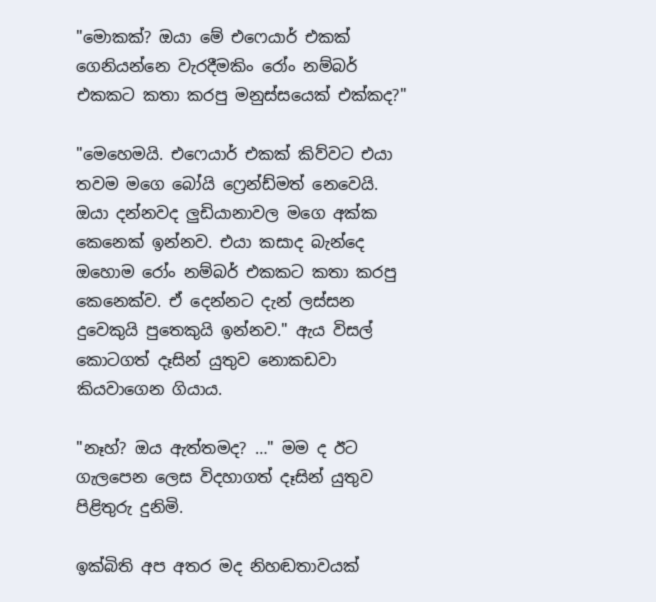"මොකක්? ඔයා මේ එෆෙයාර් එකක් ගෙනියන්නෙ වැරදීමකිං රෝං නම්බර් එකකට කතා කරපු මනුස්සයෙක් එක්කද?"

"මෙහෙමයි. එෆෙයාර් එකක් කිව්වට එයා තවම මගෙ බෝයි ෆ්‍රෙන්ඩ්මත් නෙවෙයි. ඔයා දන්නවද ලුඩියානාවල මගෙ අක්ක කෙනෙක් ඉන්නව. එයා කසාද බැන්දෙ ඔහොම රෝං නම්බර් එකකට කතා කරපු කෙනෙක්ව. ඒ දෙන්නට දැන් ලස්සන දුවෙකුයි පුතෙකුයි ඉන්නව." ඇය විසල් කොටගත් දෑසින් යුතුව නොකඩවා කියවාගෙන ගියාය.

"නෑහ්? ඔය ඇත්තමද? …" මම ද ඊට ගැලපෙන ලෙස විදහාගත් දෑසින් යුතුව පිළිතුරු දුනිමි.

ඉක්බිති අප අතර මද නිහඬතාවයක්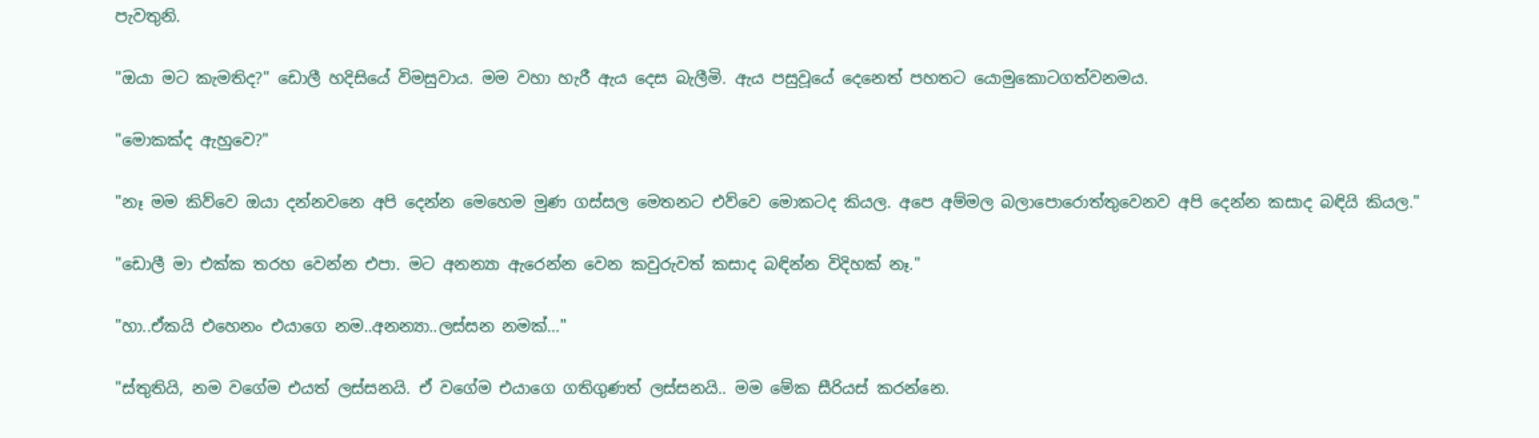පැවතුනි.

"ඔයා මට කැමතිද?" ඩොලී හදිසියේ විමසුවාය. මම වහා හැරී ඇය දෙස බැලීමි. ඇය පසුවූයේ දෙනෙත් පහතට යොමුකොටගත්වනමය.

"මොකක්ද ඇහුවෙ?"

"නෑ මම කිව්වෙ ඔයා දන්නවනෙ අපි දෙන්න මෙහෙම මුණ ගස්සල මෙතනට එව්වෙ මොකටද කියල. අපෙ අම්මල බලාපොරොත්තුවෙනව අපි දෙන්න කසාද බඳියි කියල."

"ඩොලී මා එක්ක තරහ වෙන්න එපා. මට අනන්‍යා ඇරෙන්න වෙන කවුරුවත් කසාද බඳින්න විදිහක් නෑ."

"හා..ඒකයි එහෙනං එයාගෙ නම..අනන්‍යා..ලස්සන නමක්…"

"ස්තුතියි, නම වගේම එයත් ලස්සනයි. ඒ වගේම එයාගෙ ගතිගුණත් ලස්සනයි.. මම මේක සීරියස් කරන්නෙ.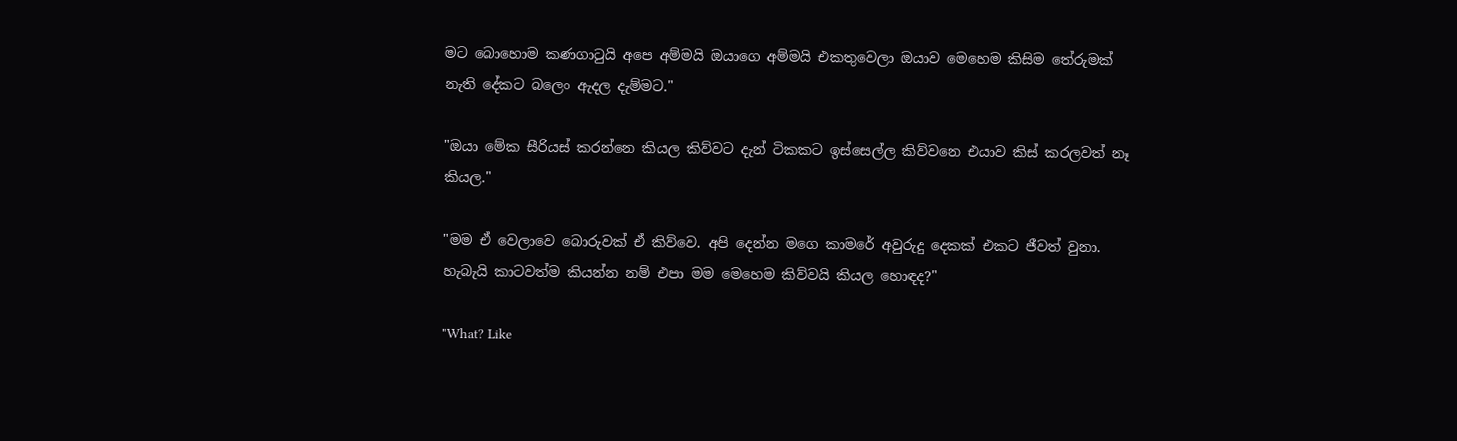මට බොහොම කණගාටුයි අපෙ අම්මයි ඔයාගෙ අම්මයි එකතුවෙලා ඔයාව මෙහෙම කිසිම තේරුමක් නැති දේකට බලෙං ඇදල දැම්මට."

"ඔයා මේක සීරියස් කරන්නෙ කියල කිව්වට දැන් ටිකකට ඉස්සෙල්ල කිව්වනෙ එයාව කිස් කරලවත් නෑ කියල."

"මම ඒ වෙලාවෙ බොරුවක් ඒ කිව්වෙ. අපි දෙන්න මගෙ කාමරේ අවුරුදු දෙකක් එකට ජීවත් වුනා. හැබැයි කාටවත්ම කියන්න නම් එපා මම මෙහෙම කිව්වයි කියල හොඳද?"

"What? Like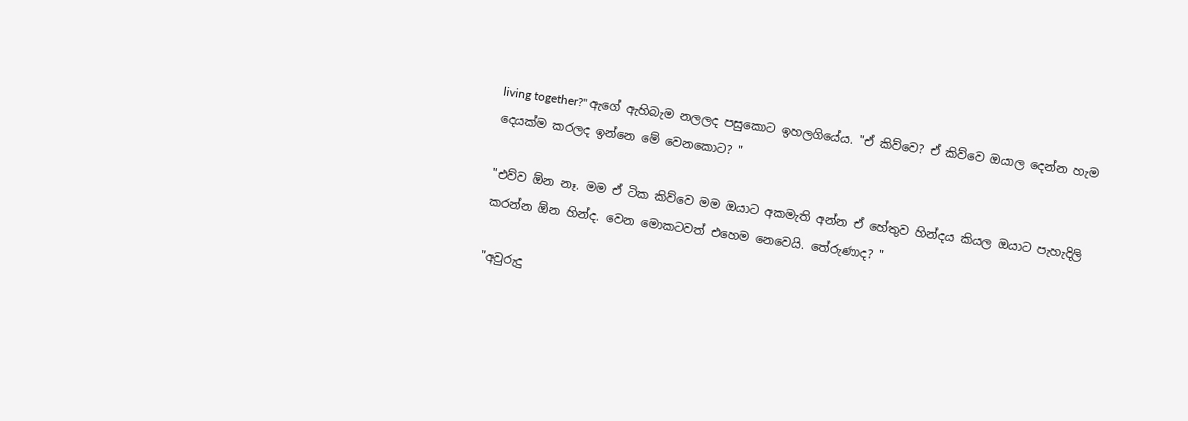living together?" ඇගේ ඇහිබැම නලලද පසුකොට ඉහලගියේය. "ඒ කිව්වෙ? ඒ කිව්වෙ ඔයාල දෙන්න හැම දෙයක්ම කරලද ඉන්නෙ මේ වෙනකොට? "

"එව්ව ඕන නෑ. මම ඒ ටික කිව්වෙ මම ඔයාට අකමැති අන්න ඒ හේතුව හින්දය කියල ඔයාට පැහැදිලි කරන්න ඕන හින්ද. වෙන මොකටවත් එහෙම නෙවෙයි. තේරුණාද? "

"අවුරුදු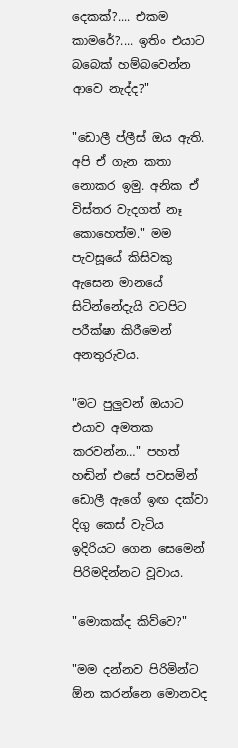දෙකක්?.... එකම කාමරේ?.... ඉතිං එයාට බබෙක් හම්බවෙන්න ආවෙ නැද්ද?"

"ඩොලී ප්ලීස් ඔය ඇති. අපි ඒ ගැන කතා නොකර ඉමු. අනික ඒ විස්තර වැදගත් නෑ කොහෙත්ම." මම පැවසූයේ කිසිවකු ඇසෙන මානයේ සිටින්නේදැයි වටපිට පරීක්ෂා කිරීමෙන් අනතුරුවය.

"මට පුලුවන් ඔයාට එයාව අමතක කරවන්න…" පහත් හඬින් එසේ පවසමින් ඩොලී ඇගේ ඉඟ දක්වා දිගු කෙස් වැටිය ඉදිරියට ගෙන සෙමෙන් පිරිමදින්නට වූවාය.

"මොකක්ද කිව්වෙ?"

"මම දන්නව පිරිමින්ට ඕන කරන්නෙ මොනවද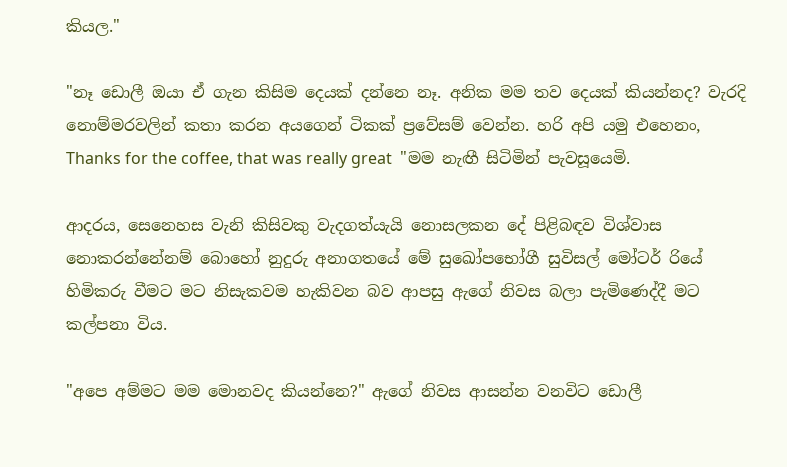කියල."

"නෑ ඩොලී ඔයා ඒ ගැන කිසිම දෙයක් දන්නෙ නෑ. අනික මම තව දෙයක් කියන්නද? වැරදි නොම්මරවලින් කතා කරන අයගෙන් ටිකක් ප්‍රවේසම් වෙන්න. හරි අපි යමු එහෙනං, Thanks for the coffee, that was really great  "මම නැඟී සිටිමින් පැවසූයෙමි.

ආදරය, සෙනෙහස වැනි කිසිවකු වැදගත්යැයි නොසලකන දේ පිළිබඳව විශ්වාස නොකරන්නේනම් බොහෝ නුදුරු අනාගතයේ මේ සුඛෝපභෝගී සුවිසල් මෝටර් රියේ හිමිකරු වීමට මට නිසැකවම හැකිවන බව ආපසු ඇගේ නිවස බලා පැමිණෙද්දී මට කල්පනා විය.

"අපෙ අම්මට මම මොනවද කියන්නෙ?" ඇගේ නිවස ආසන්න වනවිට ඩොලී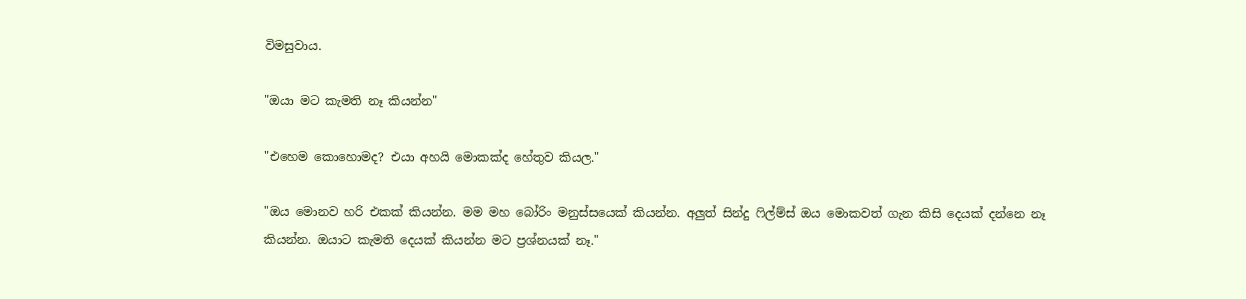විමසුවාය.

"ඔයා මට කැමති නෑ කියන්න"

"එහෙම කොහොමද? එයා අහයි මොකක්ද හේතුව කියල."

"ඔය මොනව හරි එකක් කියන්න. මම මහ බෝරිං මනුස්සයෙක් කියන්න. අලුත් සින්දු ෆිල්ම්ස් ඔය මොකවත් ගැන කිසි දෙයක් දන්නෙ නෑ කියන්න. ඔයාට කැමති දෙයක් කියන්න මට ප්‍රශ්නයක් නෑ."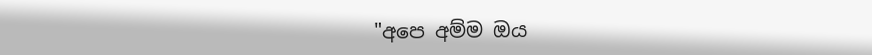"අපෙ අම්ම ඔය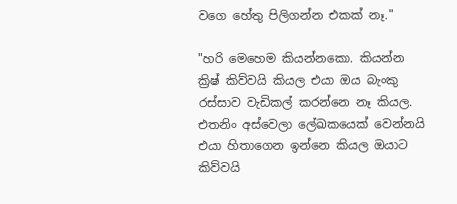වගෙ හේතු පිලිගන්න එකක් නෑ."

"හරි මෙහෙම කියන්නකො. කියන්න ක්‍රිෂ් කිව්වයි කියල එයා ඔය බැංකු රස්සාව වැඩිකල් කරන්නෙ නෑ කියල. එතනිං අස්වෙලා ලේඛකයෙක් වෙන්නයි එයා හිතාගෙන ඉන්නෙ කියල ඔයාට කිව්වයි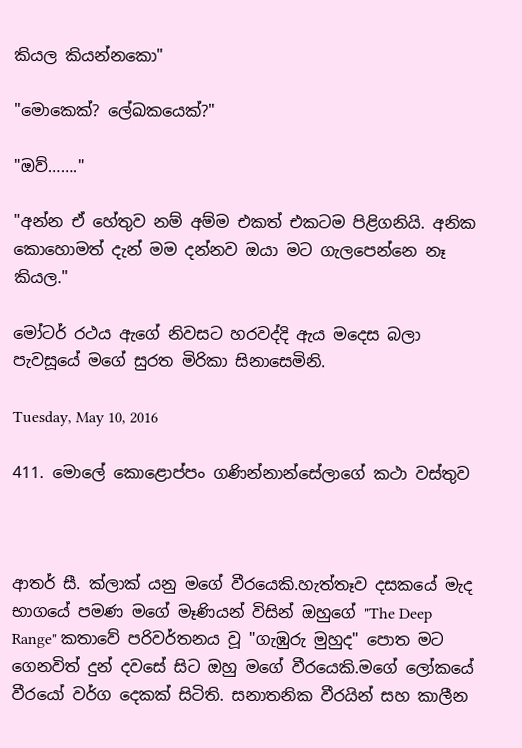කියල කියන්නකො"

"මොකෙක්? ලේඛකයෙක්?"

"ඔව්……."

"අන්න ඒ හේතුව නම් අම්ම එකත් එකටම පිළිගනියි. අනික කොහොමත් දැන් මම දන්නව ඔයා මට ගැලපෙන්නෙ නෑ කියල."

මෝටර් රථය ඇගේ නිවසට හරවද්දි ඇය මදෙස බලා පැවසූයේ මගේ සුරත මිරිකා සිනාසෙමිනි.

Tuesday, May 10, 2016

411. මොලේ කොළොප්පං ගණින්නාන්සේලාගේ කථා වස්තුව



ආතර් සී. ක්ලාක් යනු මගේ වීරයෙකි.හැත්තෑව දසකයේ මැද භාගයේ පමණ මගේ මෑණියන් විසින් ඔහුගේ "The Deep Range" කතාවේ පරිවර්තනය වූ "ගැඹුරු මුහුද" පොත මට ගෙනවිත් දුන් දවසේ සිට ඔහු මගේ වීරයෙකි.මගේ ලෝකයේ වීරයෝ වර්ග දෙකක් සිටිති. සනාතනික වීරයින් සහ කාලීන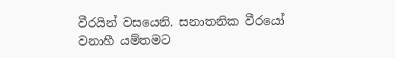වීරයින් වසයෙනි. සනාතනික වීරයෝ වනාහී යම්තමට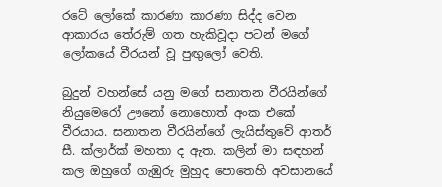රටේ ලෝකේ කාරණා කාරණා සිද්ද වෙන ආකාරය තේරුම් ගත හැකිවූදා පටන් මගේ ලෝකයේ වීරයන් වූ පුඟුලෝ වෙති.

බුදුන් වහන්සේ යනු මගේ සනාතන වීරයින්ගේ නියුමෙරෝ ඌනෝ නොහොත් අංක එකේ වීරයාය. සනාතන වීරයින්ගේ ලැයිස්තුවේ ආතර් සී. ක්ලාර්ක් මහතා ද ඇත. කලින් මා සඳහන් කල ඔහුගේ ගැඹුරු මුහුද පොතෙහි අවසානයේ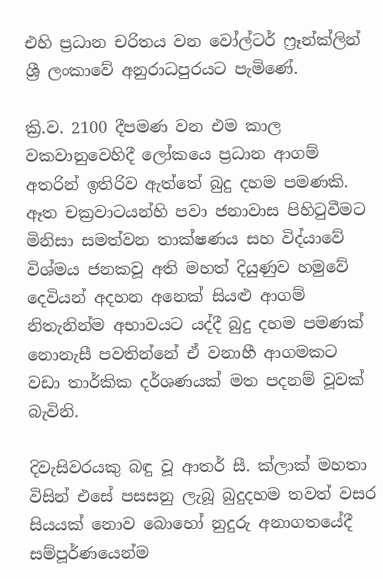එහි ප්‍රධාන චරිතය වන වෝල්ටර් ෆ්‍රෑන්ක්ලින් ශ්‍රී ලංකාවේ අනුරාධපුරයට පැමිණේ.

ක්‍රි.ව. 2100 දීපමණ වන එම කාල වකවානුවෙහිදී ලෝකයෙ ප්‍රධාන ආගම් අතරින් ඉතිරිව ඇත්තේ බුදු දහම පමණකි. ඈත චක්‍රවාටයන්හි පවා ජනාවාස පිහිටුවීමට මිනිසා සමත්වන තාක්ෂණය සහ විද්යාවේ විශ්මය ජනකවූ අති මහත් දියුණුව හමුවේ දෙවියන් අදහන අනෙක් සියළු ආගම් නිතැනින්ම අභාවයට යද්දී බුදු දහම පමණක් නොනැසී පවතින්නේ ඒ වනාහී ආගමකට වඩා තාර්කික දර්ශණයක් මත පදනම් වූවක් බැවිනි.

දිවැසිවරයකු බඳු වූ ආතර් සී. ක්ලාක් මහතා විසින් එසේ පසසනු ලැබූ බුදුදහම තවත් වසර සියයක් නොව බොහෝ නුදුරු අනාගතයේදී සම්පූර්ණයෙන්ම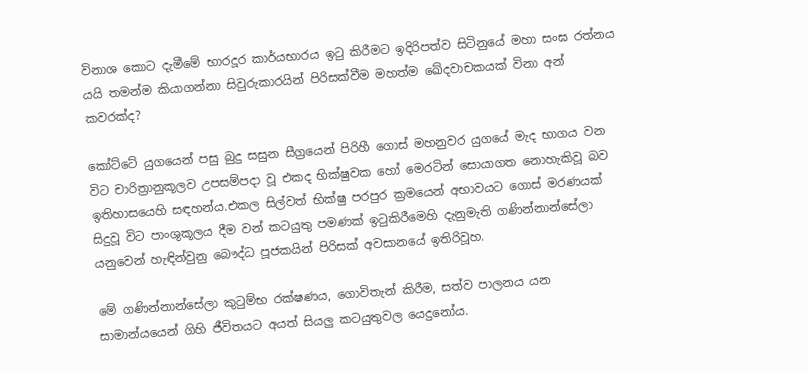විනාශ කොට දැමීමේ භාරදූර කාර්යභාරය ඉටු කිරීමට ඉදිරිපත්ව සිටිනුයේ මහා සංඝ රත්නය යයි තමන්ම කියාගන්නා සිවුරුකාරයින් පිරිසක්වීම මහත්ම ඛේදවාචකයක් විනා අන් කවරක්ද?

කෝට්ටේ යුගයෙන් පසු බුදු සසුන සීග්‍රයෙන් පිරිහී ගොස් මහනුවර යුගයේ මැද භාගය වන විට චාරිත්‍රානුකූලව උපසම්පදා වූ එකද භික්ෂුවක හෝ මෙරටින් සොයාගත නොහැකිවූ බව ඉතිහාසයෙහි සඳහන්ය.එකල සිල්වත් භික්ෂු පරපුර ක්‍රමයෙන් අභාවයට ගොස් මරණයක් සිදුවූ විට පාංශුකූලය දීම වන් කටයුතු පමණක් ඉටුකිරීමෙහි දැනුමැති ගණින්නාන්සේලා යනුවෙන් හැඳින්වුනු බෞද්ධ පූජකයින් පිරිසක් අවසානයේ ඉතිරිවූහ.

මේ ගණින්නාන්සේලා කුටුම්භ රක්ෂණය, ගොවිතැන් කිරීම, සත්ව පාලනය යන සාමාන්යයෙන් ගිහි ජීවිතයට අයත් සියලු කටයුතුවල යෙදුනෝය.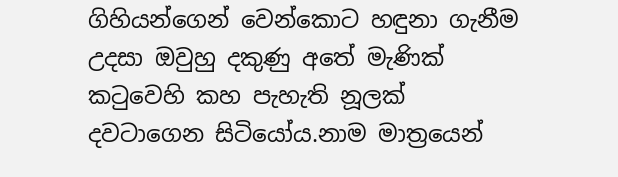ගිහියන්ගෙන් වෙන්කොට හඳුනා ගැනීම උදසා ඔවුහු දකුණු අතේ මැණික් කටුවෙහි කහ පැහැති නූලක් දවටාගෙන සිටියෝය.නාම මාත්‍රයෙන්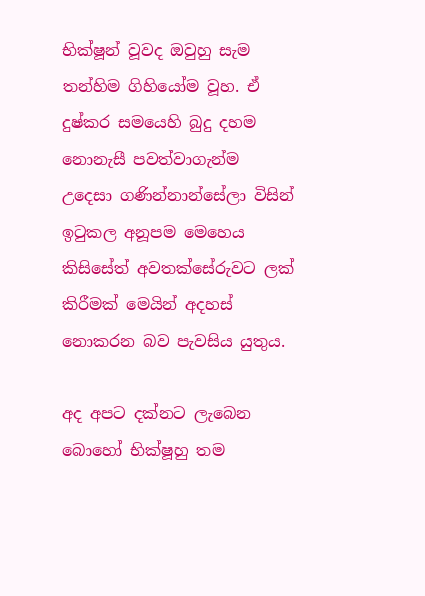භික්ෂූන් වූවද ඔවුහු සැම තන්හිම ගිහියෝම වූහ. ඒ දුෂ්කර සමයෙහි බුදු දහම නොනැසී පවත්වාගැන්ම උදෙසා ගණින්නාන්සේලා විසින් ඉටුකල අනූපම මෙහෙය කිසිසේත් අවතක්සේරුවට ලක් කිරීමක් මෙයින් අදහස් නොකරන බව පැවසිය යුතුය.

අද අපට දක්නට ලැබෙන බොහෝ භික්ෂූහු තම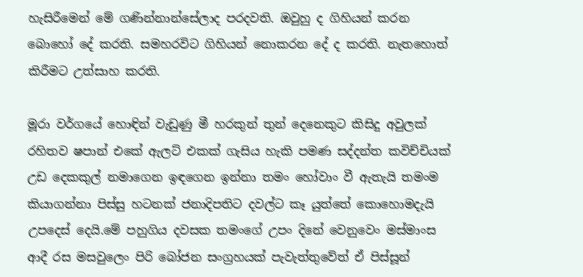හැසිරීමෙන් මේ ගණින්නාන්සේලාද පරදවති. ඔවුහු ද ගිහියන් කරන බොහෝ දේ කරති. සමහරවිට ගිහියන් නොකරන දේ ද කරති. නැතහොත් කිරීමට උත්සාහ කරති.

මූරා වර්ගයේ හොඳින් වැඩුණු මී හරකුන් තුන් දෙනෙකුට කිසිදු අවුලක් රහිතව ෂපාන් එකේ ඇලට් එකක් ගැසිය හැකි පමණ සද්දන්ත කවිච්චියක් උඩ දෙකකුල් නමාගෙන ඉඳගෙන ඉන්නා තමං හෝවාං වී ඇතැයි තමංම කියාගන්නා පිස්සු හටනක් ජනාදිපතිට දවල්ට කෑ යුත්තේ කොහොමදැයි උපදෙස් දෙයි.මේ පහුගිය දවසක තමංගේ උපං දිනේ වෙනුවෙං මස්මාංස ආදී රස මසවුලෙං පිරි බෝජන සංග්‍රහයක් පැවැත්තුවේත් ඒ පිස්සූන්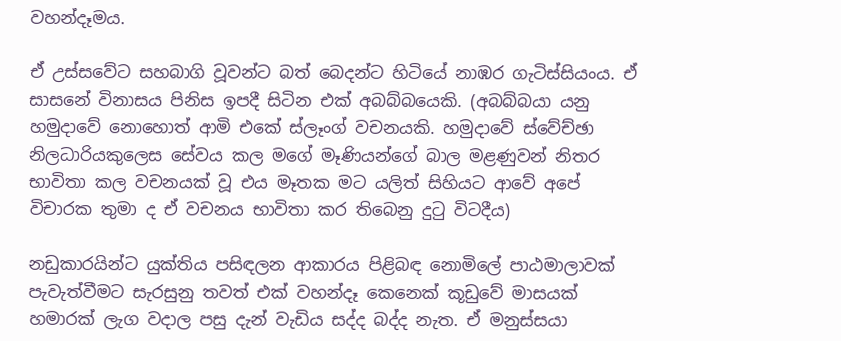වහන්දෑමය.

ඒ උස්සවේට සහබාගි වූවන්ට බත් බෙදන්ට හිටියේ නාඹර ගැටිස්සියංය. ඒ  සාසනේ විනාසය පිනිස ඉපදී සිටින එක් අබබ්බයෙකි. (අබබ්බයා යනු හමුදාවේ නොහොත් ආමි එකේ ස්ලෑංග් වචනයකි. හමුදාවේ ස්වේච්ඡා නිලධාරියකුලෙස සේවය කල මගේ මෑණියන්ගේ බාල මළණුවන් නිතර භාවිතා කල වචනයක් වූ එය මෑතක මට යලිත් සිහියට ආවේ අපේ විචාරක තුමා ද ඒ වචනය භාවිතා කර තිබෙනු දුටු විටදීය)

නඩුකාරයින්ට යුක්තිය පසිඳලන ආකාරය පිළිබඳ නොමිලේ පාඨමාලාවක් පැවැත්වීමට සැරසුනු තවත් එක් වහන්දෑ කෙනෙක් කූඩුවේ මාසයක් හමාරක් ලැග වදාල පසු දැන් වැඩිය සද්ද බද්ද නැත. ඒ මනුස්සයා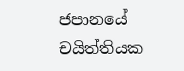ජපානයේ චයිත්තියක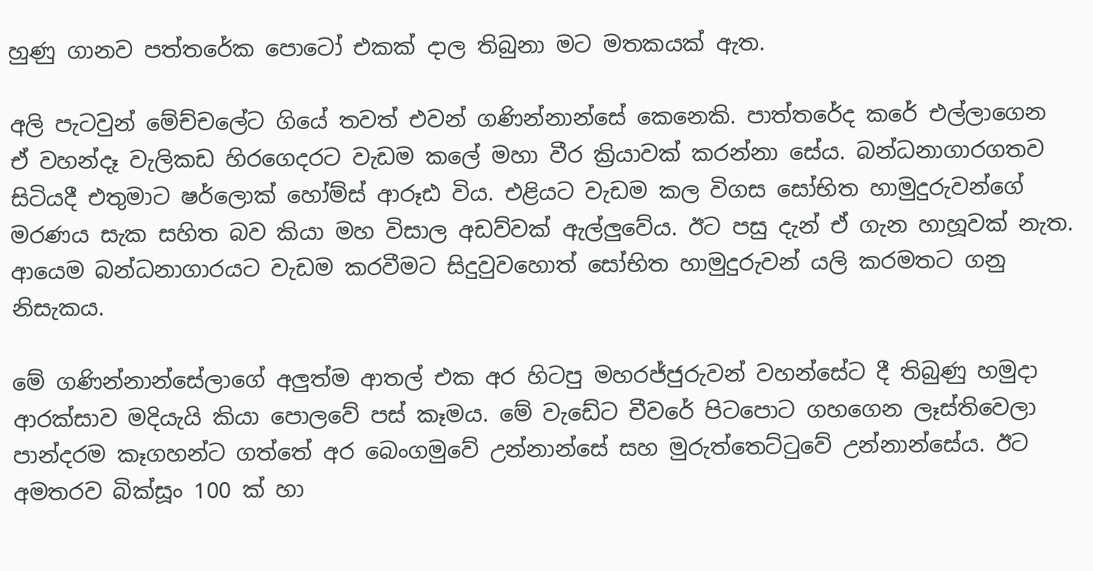හුණු ගානව පත්තරේක පොටෝ එකක් දාල තිබුනා මට මතකයක් ඇත.

අලි පැටවුන් මේච්චලේට ගියේ තවත් එවන් ගණින්නාන්සේ කෙනෙකි. පාත්තරේද කරේ එල්ලාගෙන ඒ වහන්දෑ වැලිකඩ හිරගෙදරට වැඩම කලේ මහා වීර ක්‍රියාවක් කරන්නා සේය. බන්ධනාගාරගතව සිටියදී එතුමාට ෂර්ලොක් හෝම්ස් ආරූඪ විය. එළියට වැඩම කල විගස සෝභිත හාමුදුරුවන්ගේ මරණය සැක සහිත බව කියා මහ විසාල අඩව්වක් ඇල්ලුවේය. ඊට පසු දැන් ඒ ගැන හාහූවක් නැත. ආයෙම බන්ධනාගාරයට වැඩම කරවීමට සිදුවුවහොත් සෝභිත හාමුදුරුවන් යලි කරමතට ගනු නිසැකය.

මේ ගණින්නාන්සේලාගේ අලුත්ම ආතල් එක අර හිටපු මහරජ්ජුරුවන් වහන්සේට දී තිබුණු හමුදා ආරක්සාව මදියැයි කියා පොලවේ පස් කෑමය. මේ වැඩේට චීවරේ පිටපොට ගහගෙන ලෑස්තිවෙලා පාන්දරම කෑගහන්ට ගත්තේ අර බෙංගමුවේ උන්නාන්සේ සහ මුරුත්තෙට්ටුවේ උන්නාන්සේය. ඊට අමතරව බික්සූං 100 ක් හා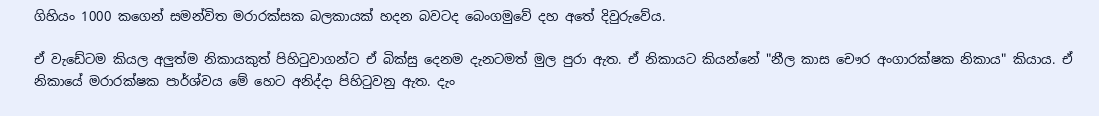ගිහියං 1000 කගෙන් සමන්විත මරාරක්සක බලකායක් හදන බවටද බෙංගමුවේ දහ අතේ දිවුරුවේය.

ඒ වැඩේටම කියල අලුත්ම නිකායකුත් පිහිටුවාගන්ට ඒ බික්සු දෙනම දැනටමත් මුල පුරා ඇත. ඒ නිකායට කියන්නේ "නීල කාස චෞර අංගාරක්ෂක නිකාය" කියාය. ඒ නිකායේ මරාරක්ෂක පාර්ශ්වය මේ හෙට අනිද්දා පිහිටුවනු ඇත. දැං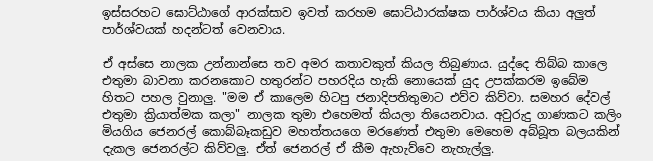ඉස්සරහට ඝොට්ඨාගේ ආරක්සාව ඉවත් කරහම ඝොට්ඨාරක්ෂක පාර්ශ්වය කියා අලුත් පාර්ශ්වයක් හදන්ටත් වෙනවාය.

ඒ අස්සෙ නාලක උන්නාන්සෙ තව අමර කතාවකුත් කියල තිබුණාය. යුද්දෙ තිබ්බ කාලෙ එතුමා බාවනා කරනකොට හතුරන්ට පහරදිය හැකි නොයෙක් යුද උපක්කරම ඉබේම හිතට පහල වුනාලු. "මම ඒ කාලෙම හිටපු ජනාදිපතිතුමාට එව්ව කිව්වා. සමහර දේවල් එතුමා ක්‍රියාත්මක කලා" නාලක තුමා එහෙමත් කියලා තියෙනවාය. අවුරුදු ගාණකට කලිං මියගිය ජෙනරල් කොබ්බෑකඩුව මහත්තයගෙ මරණෙත් එතුමා මෙහෙම අබ්බූත බලයකින් දැකල ජෙනරල්ට කිව්වලු. ඒත් ජෙනරල් ඒ කීම ඇහැව්වෙ නැහැල්ලු.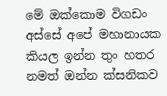මේ ඔක්කොම විගඩං අස්සේ අපේ මහානායක කියල ඉන්න තුං හතර නමත් ඔන්න ක්සනිකව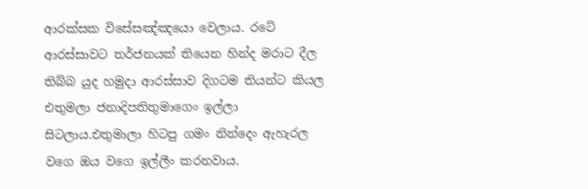ආරක්සක විසේසඤ්ඤයො වෙලාය. රටේ ආරස්සාවට තර්ජනයක් තියෙන හින්ද මරාට දීල තිබ්බ යුද හමුදා ආරස්සාව දිගටම තියන්ට කියල එතුමලා ජනාදිපතිතුමාගෙං ඉල්ලා සිටලාය.එතුමාලා හිටපු ගමං නින්දෙං ඇහැරල වගෙ ඔය වගෙ ඉල්ලීං කරනවාය.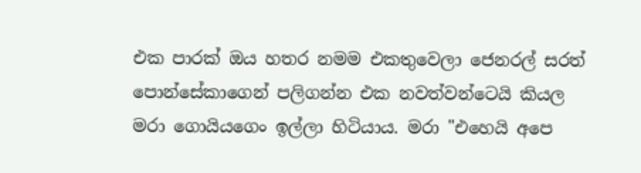එක පාරක් ඔය හතර නමම එකතුවෙලා ජෙනරල් සරත් පොන්සේකාගෙන් පලිගන්න එක නවත්වන්ටෙයි කියල මරා ගොයියගෙං ඉල්ලා හිටියාය. මරා "එහෙයි අපෙ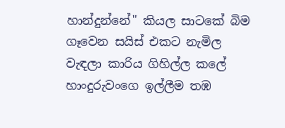හාන්දුන්නේ" කියල සාටකේ බිම ගෑවෙන සයිස් එකට නැමිල වැඳලා කාරිය ගිහිල්ල කලේ හාංදුරුවංගෙ ඉල්ලීම තඹ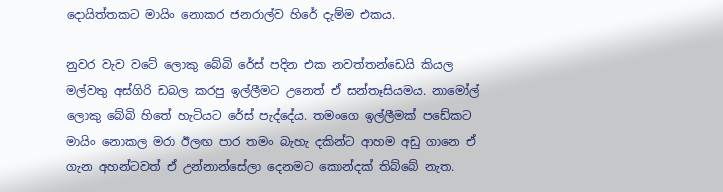දොයිත්තකට මායිං නොකර ජනරාල්ව හිරේ දැම්ම එකය.

නුවර වැව වටේ ලොකු බේබි රේස් පදින එක නවත්තන්ඩෙයි කියල මල්වතු අස්ගිරි ඩබල කරපු ඉල්ලීමට උනෙත් ඒ සන්තෑසියමය. නාමෝල් ලොකු බේබි හිතේ හැටියට රේස් පැද්දේය. තමංගෙ ඉල්ලීමක් පඩේකට මායිං නොකල මරා ඊලඟ පාර තමං බැහැ දකින්ට ආහම අඩු ගානෙ ඒ ගැන අහන්ටවත් ඒ උන්නාන්සේලා දෙනමට කොන්දක් තිබ්බේ නැත.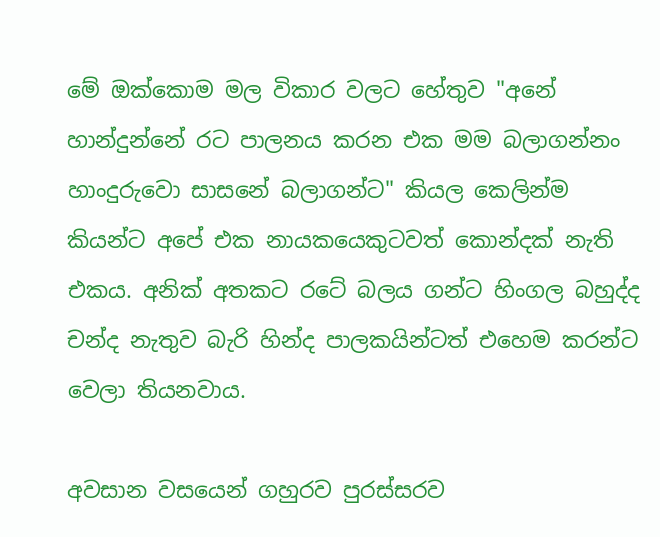මේ ඔක්කොම මල විකාර වලට හේතුව "අනේ හාන්දුන්නේ රට පාලනය කරන එක මම බලාගන්නං හාංදුරුවො සාසනේ බලාගන්ට" කියල කෙලින්ම කියන්ට අපේ එක නායකයෙකුටවත් කොන්දක් නැති එකය. අනික් අතකට රටේ බලය ගන්ට හිංගල බහුද්ද චන්ද නැතුව බැරි හින්ද පාලකයින්ටත් එහෙම කරන්ට වෙලා තියනවාය.

අවසාන වසයෙන් ගහුරව පුරස්සරව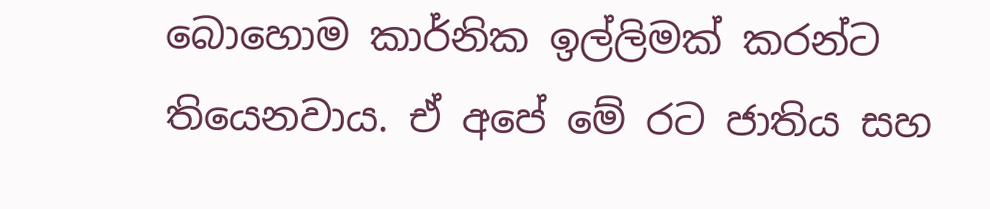බොහොම කාර්නික ඉල්ලිමක් කරන්ට තියෙනවාය. ඒ අපේ මේ රට ජාතිය සහ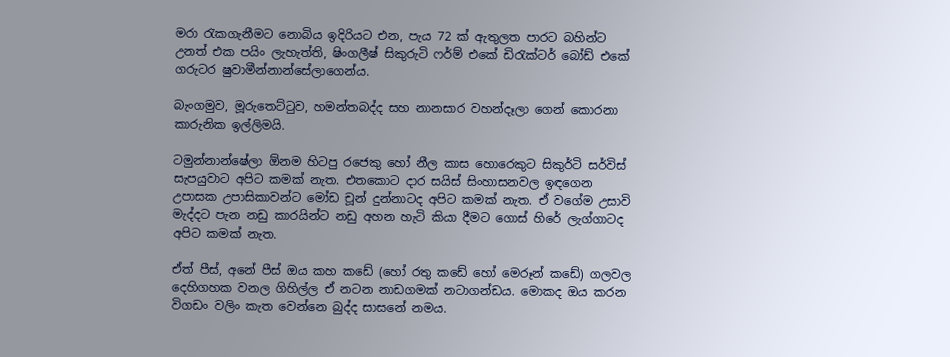මරා රැකගැනීමට නොබිය ඉදිරියට එන, පැය 72 ක් ඇතුලත පාරට බහින්ට උනත් එක පයිං ලැහැත්ති, ෂිංගලීෂ් සිකුරුටි ෆර්ම් එකේ ඩිරැක්ටර් බෝඩ් එකේ ගරුටර ෂුවාමීන්නාන්සේලාගෙන්ය.

බැංගමුව, මූරුතෙට්ටුව, හමන්තබද්ද සහ නානසාර වහන්දෑලා ගෙන් කොරනා කාරුනික ඉල්ලිමයි.

ටමුන්නාන්ෂේලා ඕනම හිටපු රජෙකු හෝ නීල කාස හොරෙකුට සිකුර්ටි සර්විස් සැපයුවාට අපිට කමක් නැත. එතකොට දාර සයිස් සිංහාසනවල ඉඳගෙන උපාසක උපාසිකාවන්ට මෝඩ චූන් දුන්නාටද අපිට කමක් නැත. ඒ වගේම උසාවි මැද්දට පැන නඩු කාරයින්ට නඩු අහන හැටි කියා දීමට ගොස් හිරේ ලැග්ගාටද අපිට කමක් නැත.

ඒත් පීස්, අනේ පීස් ඔය කහ කඩේ (හෝ රතු කඩේ හෝ මෙරූන් කඩේ) ගලවල දෙහිගහක වනල ගිහිල්ල ඒ නටන නාඩගමක් නටාගන්ඩය. මොකද ඔය කරන විගඩං වලිං කැත වෙන්නෙ බුද්ද සාසනේ නමය.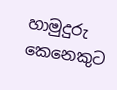හාමුදුරු කෙනෙකුට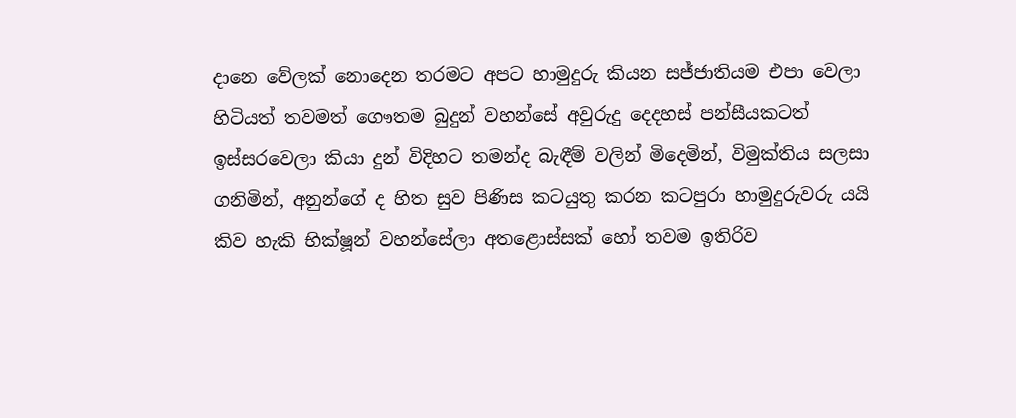දානෙ වේලක් නොදෙන තරමට අපට හාමුදුරු කියන සජ්ජාතියම එපා වෙලා හිටියත් තවමත් ගෞතම බුදුන් වහන්සේ අවුරුදු දෙදහස් පන්සීයකටත් ඉස්සරවෙලා කියා දුන් විදිහට තමන්ද බැඳීම් වලින් මිදෙමින්, විමුක්තිය සලසා ගනිමින්, අනුන්ගේ ද හිත සුව පිණිස කටයුතු කරන කටපුරා හාමුදුරුවරු යයි කිව හැකි භික්ෂූන් වහන්සේලා අතළොස්සක් හෝ තවම ඉතිරිව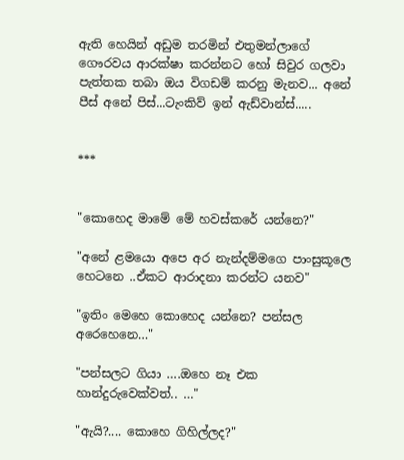ඇති හෙයින් අඩුම තරමින් එතුමන්ලාගේ ගෞරවය ආරක්ෂා කරන්නට හෝ සිවුර ගලවා පැත්තක තබා ඔය විගඩම් කරනු මැනව... අනේ පීස් අනේ පිස්...ටැංකිව් ඉන් ඇඩ්වාන්ස්.....


***


"කොහෙද මාමේ මේ හවස්කරේ යන්නෙ?"

"අනේ ළමයො අපෙ අර නැන්දම්මගෙ පාංසුකූලෙ හෙටනෙ ..ඒකට ආරාදනා කරන්ට යනව"

"ඉතිං මෙහෙ කොහෙද යන්නෙ? පන්සල අරෙහෙනෙ…"

"පන්සලට ගියා ….ඔහෙ නෑ එක හාන්දුරුවෙක්වත්.. …"

"ඇයි?.... කොහෙ ගිහිල්ලද?"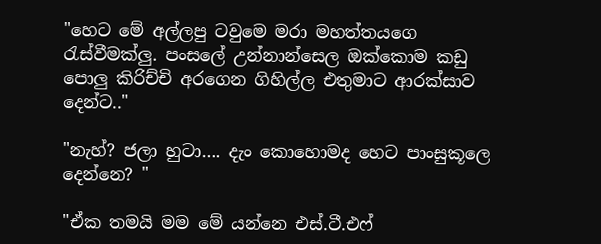"හෙට මේ අල්ලපු ටවුමෙ මරා මහත්තයගෙ රැස්වීමක්ලු. පංසලේ උන්නාන්සෙල ඔක්කොම කඩු පොලු කිරිච්චි අරගෙන ගිහිල්ල එතුමාට ආරක්සාව දෙන්ට.."

"නැහ්? ජලා හුටා…. දැං කොහොමද හෙට පාංසුකූලෙ දෙන්නෙ? "

"ඒක තමයි මම මේ යන්නෙ එස්.ටී.එෆ්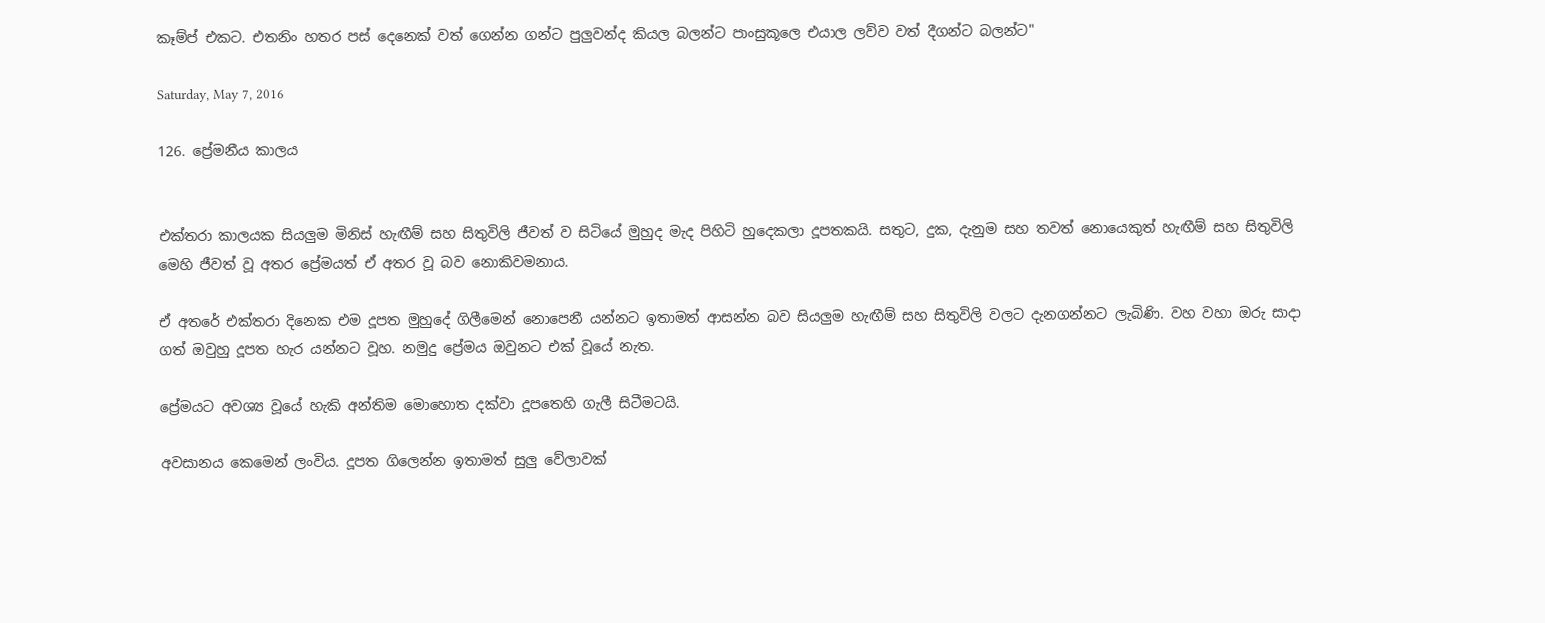කෑම්ප් එකට. එතනිං හතර පස් දෙනෙක් වත් ගෙන්න ගන්ට පුලුවන්ද කියල බලන්ට පාංසුකූලෙ එයාල ලව්ව වත් දීගන්ට බලන්ට"

Saturday, May 7, 2016

126. ප්‍රේමනීය කාලය


එක්තරා කාලයක සියලුම මිනිස් හැඟීම් සහ සිතුවිලි ජීවත් ව සිටියේ මුහුද මැද පිහිටි හුදෙකලා දූපතකයි. සතුට, දුක, දැනුම සහ තවත් නොයෙකුත් හැඟීම් සහ සිතුවිලි මෙහි ජීවත් වූ අතර ප්‍රේමයත් ඒ අතර වූ බව නොකිවමනාය.

ඒ අතරේ එක්තරා දිනෙක එම දූපත මුහුදේ ගිලීමෙන් නොපෙනී යන්නට ඉතාමත් ආසන්න බව සියලුම හැඟීම් සහ සිතුවිලි වලට දැනගන්නට ලැබිණි. වහ වහා ඔරු සාදා ගත් ඔවුහු දූපත හැර යන්නට වූහ. නමුදු ප්‍රේමය ඔවුනට එක් වූයේ නැත.

ප්‍රේමයට අවශ්‍ය වූයේ හැකි අන්තිම මොහොත දක්වා දූපතෙහි ගැලී සිටීමටයි.

අවසානය කෙමෙන් ලංවිය. දූපත ගිලෙන්න ඉතාමත් සුලු වේලාවක්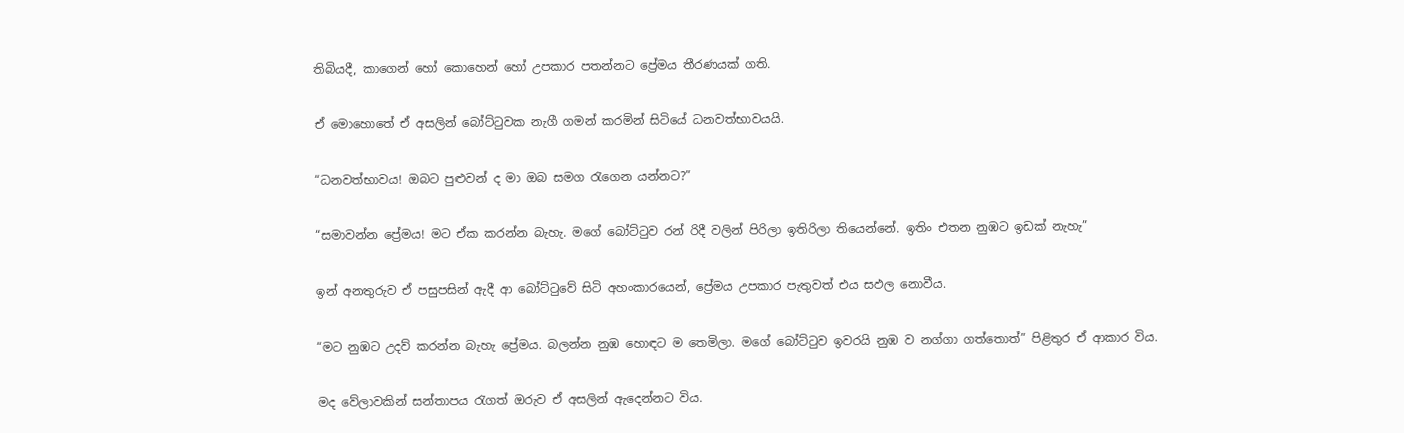තිබියදී, කාගෙන් හෝ කොහෙන් හෝ උපකාර පතන්නට ප්‍රේමය තීරණයක් ගති.

ඒ මොහොතේ ඒ අසලින් බෝට්ටුවක නැගී ගමන් කරමින් සිටියේ ධනවත්භාවයයි.

“ධනවත්භාවය! ඔබට පුළුවන් ද මා ඔබ සමග රැගෙන යන්නට?”

“සමාවන්න ප්‍රේමය! මට ඒක කරන්න බැහැ. මගේ බෝට්ටුව රන් රිදී වලින් පිරිලා ඉතිරිලා තියෙන්නේ. ඉතිං එතන නුඹට ඉඩක් නැහැ”

ඉන් අනතුරුව ඒ පසුපසින් ඇදී ආ බෝට්ටුවේ සිටි අහංකාරයෙන්, ප්‍රේමය උපකාර පැතුවත් එය සඵල නොවීය.

“මට නුඹට උදව් කරන්න බැහැ ප්‍රේමය. බලන්න නුඹ හොඳට ම තෙමිලා. මගේ බෝට්ටුව ඉවරයි නුඹ ව නග්ගා ගත්තොත්” පිළිතුර ඒ ආකාර විය.

මද වේලාවකින් සන්තාපය රැගත් ඔරුව ඒ අසලින් ඇදෙන්නට විය.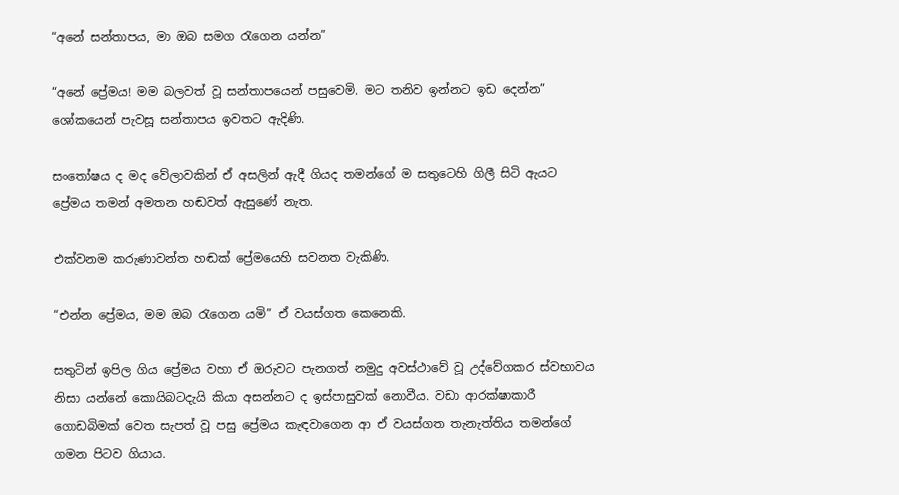“අනේ සන්තාපය, මා ඔබ සමග රැගෙන යන්න”

“අනේ ප්‍රේමය! මම බලවත් වූ සන්තාපයෙන් පසුවෙමි. මට තනිව ඉන්නට ඉඩ දෙන්න” ශෝකයෙන් පැවසූ සන්තාපය ඉවතට ඇදිණි.

සංතෝෂය ද මද වේලාවකින් ඒ අසලින් ඇදී ගියද තමන්ගේ ම සතුටෙහි ගිලී සිටි ඇයට ප්‍රේමය තමන් අමතන හඬවත් ඇසුණේ නැත.

එක්වනම කරුණාවන්ත හඬක් ප්‍රේමයෙහි සවනත වැකිණි.

“එන්න ප්‍රේමය, මම ඔබ රැගෙන යමි” ඒ වයස්ගත කෙනෙකි.

සතුටින් ඉපිල ගිය ප්‍රේමය වහා ඒ ඔරුවට පැනගත් නමුදු අවස්ථාවේ වූ උද්වේගකර ස්වභාවය නිසා යන්නේ කොයිබටදැයි කියා අසන්නට ද ඉස්පාසුවක් නොවීය. වඩා ආරක්ෂාකාරී ගොඩබිමක් වෙත සැපත් වූ පසු ප්‍රේමය කැඳවාගෙන ආ ඒ වයස්ගත තැනැත්තිය තමන්ගේ ගමන පිටව ගියාය.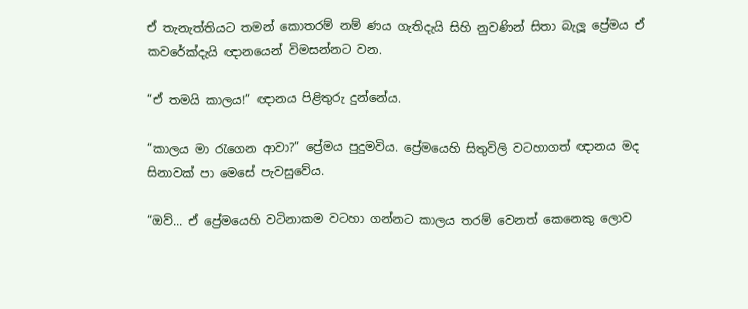ඒ තැනැත්තියට තමන් කොතරම් නම් ණය ගැතිදැයි සිහි නුවණින් සිතා බැලූ ප්‍රේමය ඒ කවරේක්දැයි ඥානයෙන් විමසන්නට වන.

“ඒ තමයි කාලය!” ඥානය පිළිතුරු දුන්නේය.

“කාලය මා රැගෙන ආවා?” ප්‍රේමය පුදුමවිය. ප්‍රේමයෙහි සිතුවිලි වටහාගත් ඥානය මද සිනාවක් පා මෙසේ පැවසුවේය.

“ඔව්... ඒ ප්‍රේමයෙහි වටිනාකම වටහා ගන්නට කාලය තරම් වෙනත් කෙනෙකු ලොව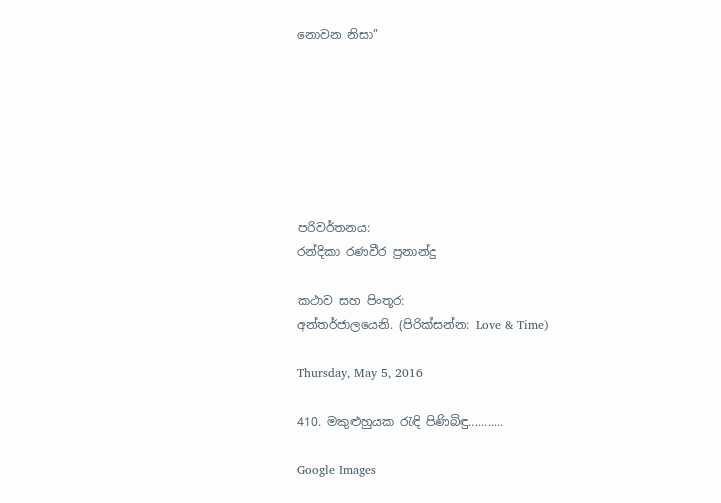නොවන නිසා”







පරිවර්තනය:
රන්දිකා රණවීර ප්‍රනාන්දු

කථාව සහ පිංතූර:
අන්තර්ජාලයෙනි. (පිරික්සන්න: Love & Time)

Thursday, May 5, 2016

410. මකුළුහුයක රැඳි පිණිබිඳු...........

Google Images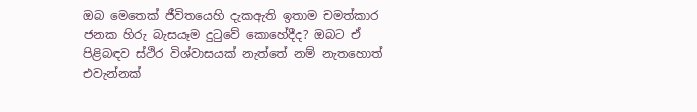ඔබ මෙතෙක් ජීවිතයෙහි දැකඇති ඉතාම චමත්කාර ජනක හිරු බැසයෑම දුටුවේ කොහේදීද? ඔබට ඒ පිළිබඳව ස්ථිර විශ්වාසයක් නැත්තේ නම් නැතහොත් එවැන්නක්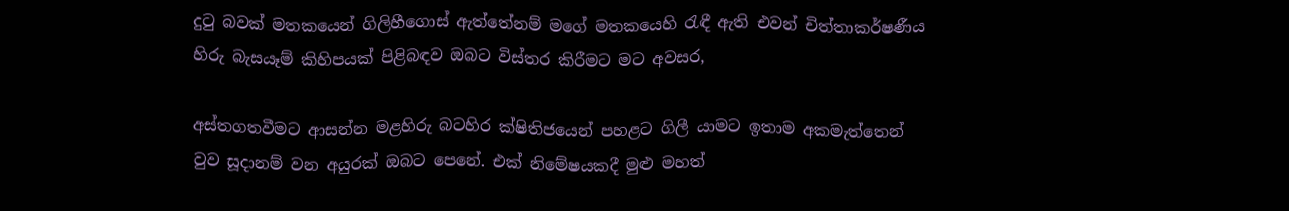දුටු බවක් මතකයෙන් ගිලිහීගොස් ඇත්තේනම් මගේ මතකයෙහි රැඳී ඇති එවන් චිත්තාකර්ෂණීය හිරු බැසයෑම් කිහිපයක් පිළිබඳව ඔබට විස්තර කිරීමට මට අවසර,

අස්තගතවීමට ආසන්න මළහිරු බටහිර ක්ෂිතිජයෙන් පහළට ගිලී යාමට ඉතාම අකමැත්තෙන් වුව සූදානම් වන අයුරක් ඔබට පෙනේ. එක් නිමේෂයකදී මුළු මහත්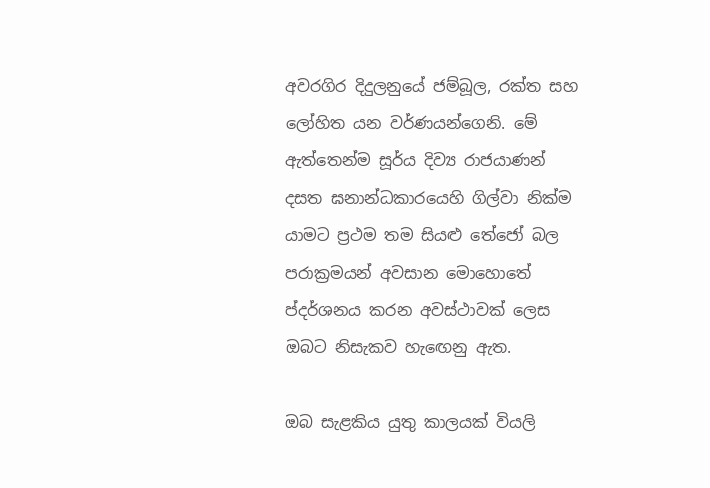අවරගිර දිදුලනුයේ ජම්බූල, රක්ත සහ ලෝහිත යන වර්ණයන්ගෙනි. මේ ඇත්තෙන්ම සූර්ය දිව්‍ය රාජයාණන් දසත ඝනාන්ධකාරයෙහි ගිල්වා නික්ම යාමට ප්‍රථම තම සියළු තේජෝ බල පරාක්‍රමයන් අවසාන මොහොතේ ප්දර්ශනය කරන අවස්ථාවක් ලෙස ඔබට නිසැකව හැඟෙනු ඇත.

ඔබ සැළකිය යුතු කාලයක් වියලි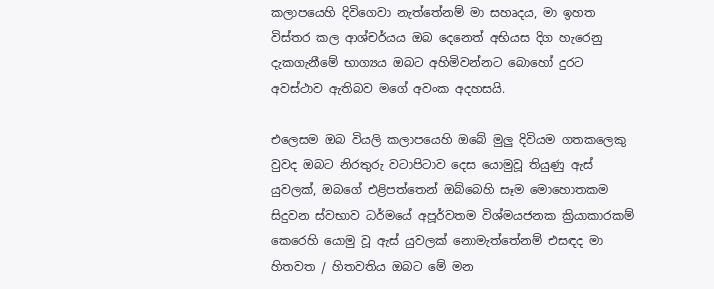කලාපයෙහි දිවිගෙවා නැත්තේනම් මා සහෘදය, මා ඉහත විස්තර කල ආශ්චර්යය ඔබ දෙනෙත් අභියස දිග හැරෙනු දැකගැනීමේ භාග්‍යය ඔබට අහිමිවන්නට බොහෝ දුරට අවස්ථාව ඇතිබව මගේ අවංක අදහසයි.

එලෙසම ඔබ වියලි කලාපයෙහි ඔබේ මුලු දිවියම ගතකලෙකු වුවද ඔබට නිරතුරු වටාපිටාව දෙස යොමුවූ තියුණු ඇස් යුවලක්, ඔබගේ එළිපත්තෙන් ඔබ්බෙහි සෑම මොහොතකම සිදුවන ස්වභාව ධර්මයේ අපූර්වතම විශ්මයජනක ක්‍රියාකාරකම් කෙරෙහි යොමු වූ ඇස් යුවලක් නොමැත්තේනම් එසඳද මා හිතවත / හිතවතිය ඔබට මේ මන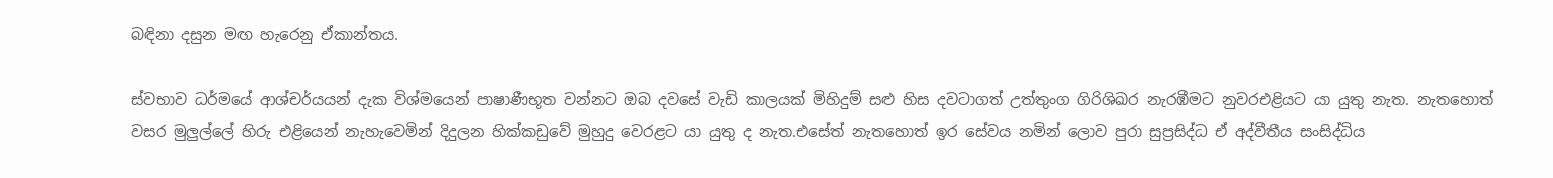බඳිනා දසුන මඟ හැරෙනු ඒකාන්තය.

ස්වභාව ධර්මයේ ආශ්චර්යයන් දැක විශ්මයෙන් පාෂාණීභූත වන්නට ඔබ දවසේ වැඩි කාලයක් මිහිදුම් සළු හිස දවටාගත් උත්තුංග ගිරිශිඛර නැරඹීමට නුවරඑළියට යා යුතු නැත. නැතහොත් වසර මුලුල්ලේ හිරු එළියෙන් නැහැවෙමින් දිදුලන හික්කඩුවේ මුහුදු වෙරළට යා යුතු ද නැත.එසේත් නැතහොත් ඉර සේවය නමින් ලොව පුරා සුප්‍රසිද්ධ ඒ අද්වීතීය සංසිද්ධිය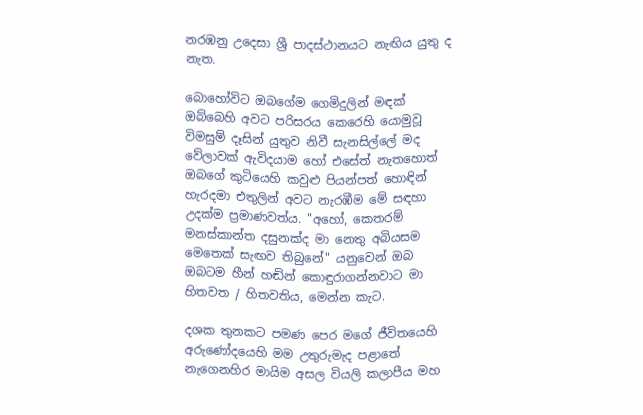නරඹනු උදෙසා ශ්‍රී පාදස්ථානයට නැඟිය යුතු ද නැත.

බොහෝවිට ඔබගේම ගෙමිදුලින් මඳක් ඔබ්බෙහි අවට පරිසරය කෙරෙහි යොමුවූ විමසුම් දෑසින් යුතුව නිවී සැනසිල්ලේ මද වේලාවක් ඇවිදයාම හෝ එසේත් නැතහොත් ඔබගේ කුටියෙහි කවුළු පියන්පත් හොඳින් හැරදමා එතුලින් අවට නැරඹීම මේ සඳහා උදක්ම ප්‍රමාණවත්ය. "අහෝ, කෙතරම් මනස්කාන්ත දසුනක්ද මා නෙතු අබියසම මෙතෙක් සැඟව තිබුනේ" යනුවෙන් ඔබ ඔබටම හීන් හඬින් කොඳුරාගන්නවාට මා හිතවත / හිතවතිය, මෙන්න කැට.

දශක තුනකට පමණ පෙර මගේ ජීවිතයෙහි අරුණෝදයෙහි මම උතුරුමැද පළාතේ නැගෙනහිර මායිම අසල වියලි කලාපීය මහ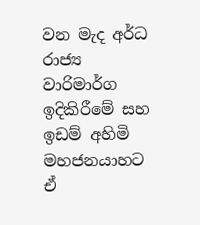වන මැද අර්ධ රාජ්‍ය වාරිමාර්ග ඉදිකිරීමේ සහ ඉඩම් අහිමි මහජනයාහට ඒ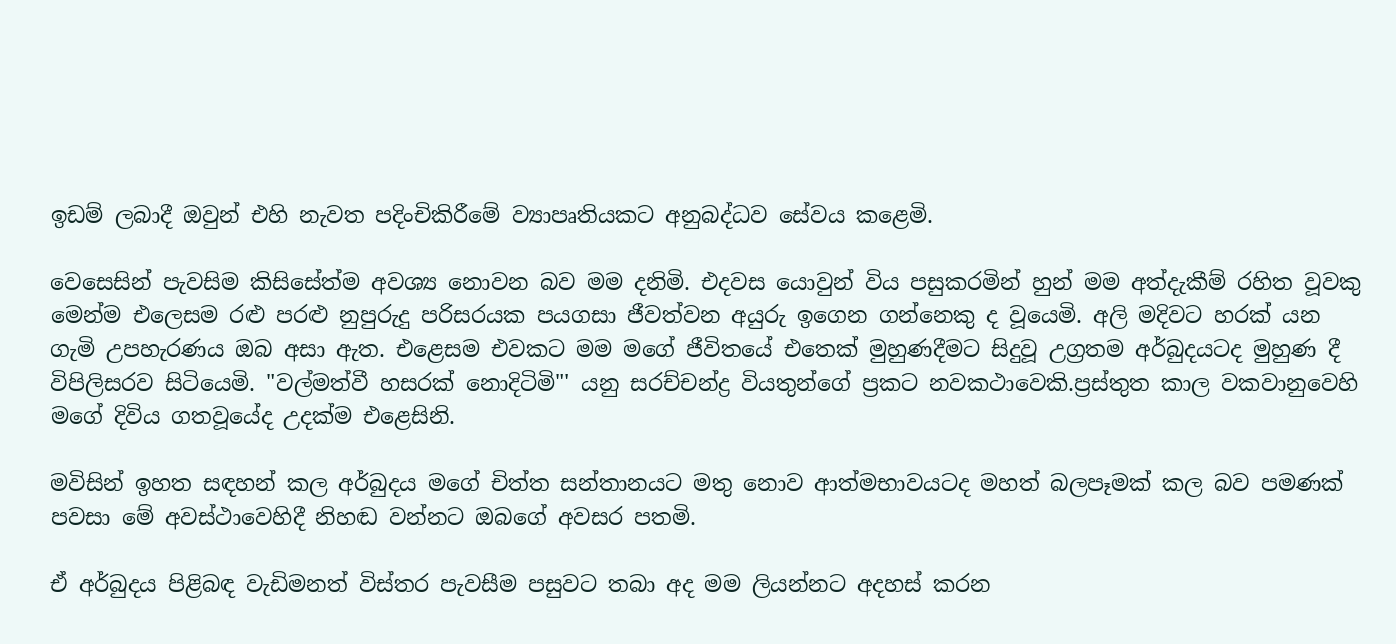ඉඩම් ලබාදී ඔවුන් එහි නැවත පදිංචිකිරීමේ ව්‍යාපෘතියකට අනුබද්ධව සේවය කළෙමි.

වෙසෙසින් පැවසිම කිසිසේත්ම අවශ්‍ය නොවන බව මම දනිමි. එදවස යොවුන් විය පසුකරමින් හුන් මම අත්දැකීම් රහිත වූවකු මෙන්ම එලෙසම රළු පරළු නුපුරුදු පරිසරයක පයගසා ජීවත්වන අයුරු ඉගෙන ගන්නෙකු ද වූයෙමි. අලි මදිවට හරක් යන ගැමි උපහැරණය ඔබ අසා ඇත. එළෙසම එවකට මම මගේ ජීවිතයේ එතෙක් මුහුණදීමට සිදුවූ උග්‍රතම අර්බුදයටද මුහුණ දී විපිලිසරව සිටියෙමි. "වල්මත්වී හසරක් නොදිටිමි"' යනු සරච්චන්ද්‍ර වියතුන්ගේ ප්‍රකට නවකථාවෙකි.ප්‍රස්තුත කාල වකවානුවෙහි මගේ දිවිය ගතවූයේද උදක්ම එළෙසිනි.

මවිසින් ඉහත සඳහන් කල අර්බුදය මගේ චිත්ත සන්තානයට මතු නොව ආත්මභාවයටද මහත් බලපෑමක් කල බව පමණක් පවසා මේ අවස්ථාවෙහිදී නිහඬ වන්නට ඔබගේ අවසර පතමි.

ඒ අර්බුදය පිළිබඳ වැඩිමනත් විස්තර පැවසීම පසුවට තබා අද මම ලියන්නට අදහස් කරන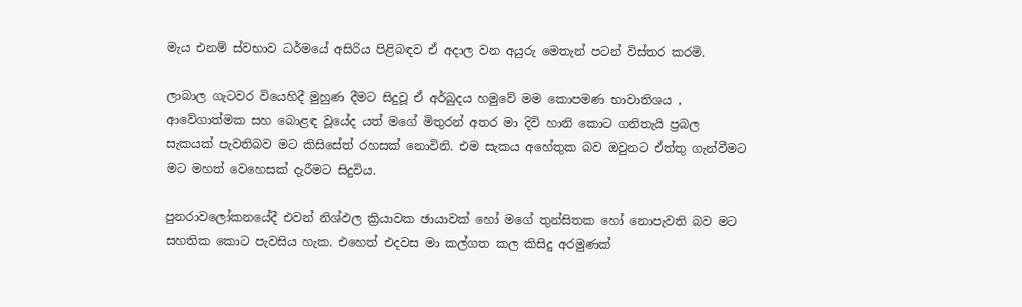මැය එනම් ස්වභාව ධර්මයේ අසිරිය පිළිබඳව ඒ අදාල වන අයුරු මෙතැන් පටන් විස්තර කරමි.

ලාබාල ගැටවර වියෙහිදී මුහුණ දීමට සිදුවූ ඒ අර්බුදය හමුවේ මම කොපමණ භාවාතිශය , ආවේගාත්මක සහ බොළඳ වූයේද යත් මගේ මිතුරන් අතර මා දිවි හානි කොට ගනිතැයි ප්‍රබල සැකයක් පැවතිබව මට කිසිසේත් රහසක් නොවිනි. එම සැකය අහේතුක බව ඔවුනට ඒත්තු ගැන්වීමට මට මහත් වෙහෙසක් දැරීමට සිදුවිය.

පුනරාවලෝකනයේදී එවන් නිශ්ඵල ක්‍රියාවක ඡායාවක් හෝ මගේ තුන්සිතක හෝ නොපැවති බව මට සහතික කොට පැවසිය හැක. එහෙත් එදවස මා කල්ගත කල කිසිදු අරමුණක්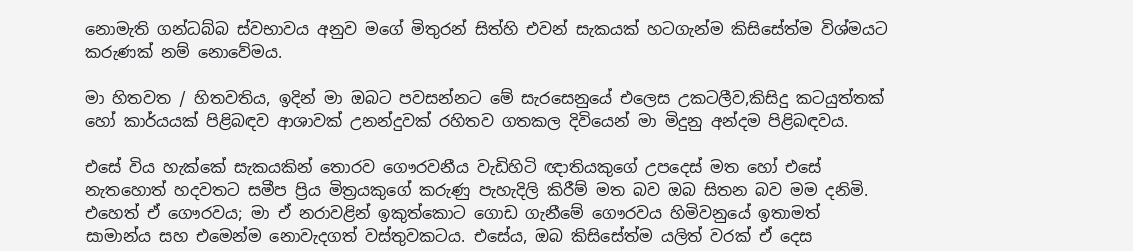නොමැති ගන්ධබ්බ ස්වභාවය අනුව මගේ මිතුරන් සිත්හි එවන් සැකයක් හටගැන්ම කිසිසේත්ම විශ්මයට කරුණක් නම් නොවේමය.

මා හිතවත / හිතවතිය, ඉදින් මා ඔබට පවසන්නට මේ සැරසෙනුයේ එලෙස උකටලීව,කිසිදු කටයුත්තක් හෝ කාර්යයක් පිළිබඳව ආශාවක් උනන්දුවක් රහිතව ගතකල දිවියෙන් මා මිදුනු අන්දම පිළිබඳවය.

එසේ විය හැක්කේ සැකයකින් තොරව ගෞරවනීය වැඩිහිටි ඥාතියකුගේ උපදෙස් මත හෝ එසේ නැතහොත් හදවතට සමීප ප්‍රිය මිත්‍රයකුගේ කරුණු පැහැදිලි කිරීම් මත බව ඔබ සිතන බව මම දනිමි. එහෙත් ඒ ගෞරවය; මා ඒ නරාවළින් ඉකුත්කොට ගොඩ ගැනීමේ ගෞරවය හිමිවනුයේ ඉතාමත් සාමාන්ය සහ එමෙන්ම නොවැදගත් වස්තුවකටය. එසේය, ඔබ කිසිසේත්ම යලිත් වරක් ඒ දෙස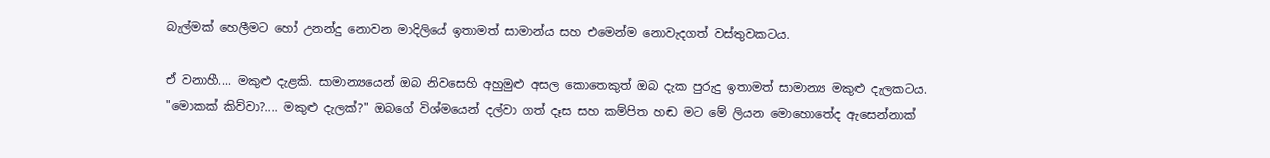බැල්මක් හෙලීමට හෝ උනන්දු නොවන මාදිලියේ ඉතාමත් සාමාන්ය සහ එමෙන්ම නොවැදගත් වස්තුවකටය.

ඒ වනාහී.... මකුළු දැළකි. සාමාන්‍යයෙන් ඔබ නිවසෙහි අහුමුළු අසල කොතෙකුත් ඔබ දැක පුරුදු ඉතාමත් සාමාන්‍ය මකුළු දැලකටය. "මොකක් කිව්වා?.... මකුළු දැලක්?" ඔබගේ විශ්මයෙන් දල්වා ගත් දෑස සහ කම්පිත හඬ මට මේ ලියන මොහොතේද ඇසෙන්නාක්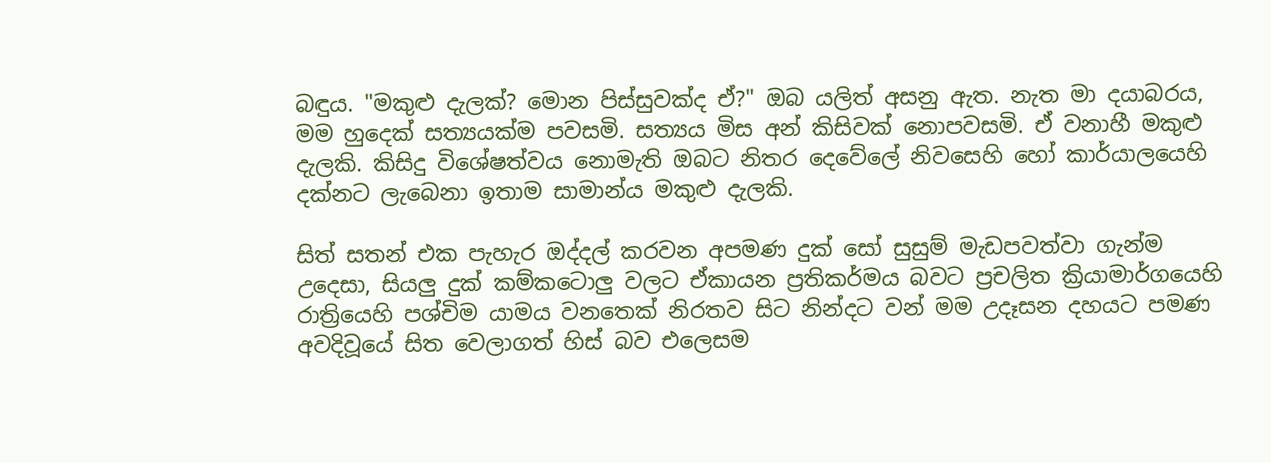බඳුය. "මකුළු දැලක්? මොන පිස්සුවක්ද ඒ?" ඔබ යලිත් අසනු ඇත. නැත මා දයාබරය, මම හුදෙක් සත්‍යයක්ම පවසමි. සත්‍යය මිස අන් කිසිවක් නොපවසමි. ඒ වනාහී මකුළු දැලකි. කිසිදු විශේෂත්වය නොමැති ඔබට නිතර දෙවේලේ නිවසෙහි හෝ කාර්යාලයෙහි දක්නට ලැබෙනා ඉතාම සාමාන්ය මකුළු දැලකි.

සිත් සතන් එක පැහැර ඔද්දල් කරවන අපමණ දුක් සෝ සුසුම් මැඩපවත්වා ගැන්ම උදෙසා, සියලු දුක් කම්කටොලු වලට ඒකායන ප්‍රතිකර්මය බවට ප්‍රචලිත ක්‍රියාමාර්ගයෙහි රාත්‍රියෙහි පශ්චිම යාමය වනතෙක් නිරතව සිට නින්දට වන් මම උදෑසන දහයට පමණ අවදිවූයේ සිත වෙලාගත් හිස් බව එලෙසම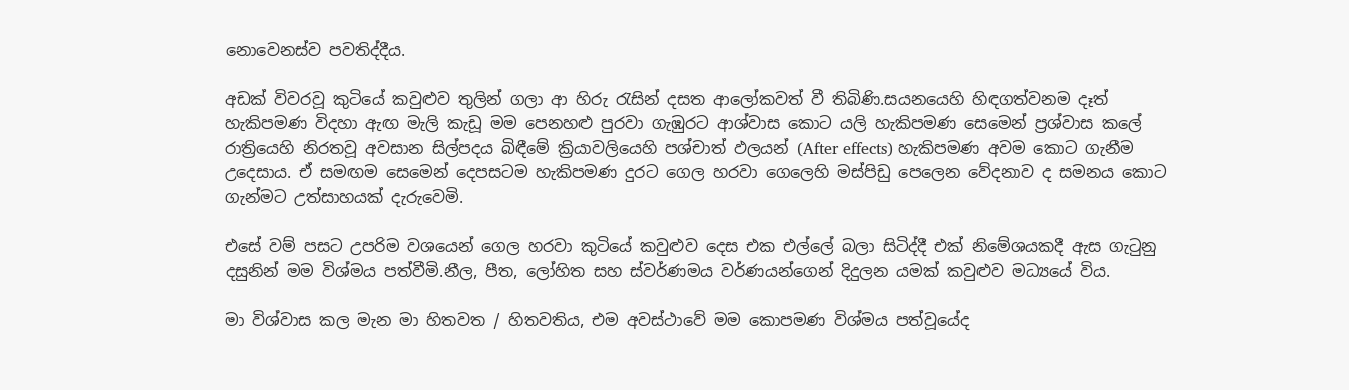නොවෙනස්ව පවතිද්දීය.

අඩක් විවරවූ කුටියේ කවුළුව තුලින් ගලා ආ හිරු රැසින් දසත ආලෝකවත් වී තිබිණි.සයනයෙහි හිඳගත්වනම දෑත් හැකිපමණ විදහා ඇඟ මැලි කැඩූ මම පෙනහළු පුරවා ගැඹුරට ආශ්වාස කොට යලි හැකිපමණ සෙමෙන් ප්‍රශ්වාස කලේ රාත්‍රියෙහි නිරතවූ අවසාන සිල්පදය බිඳීමේ ක්‍රියාවලියෙහි පශ්චාත් ඵලයන් (After effects) හැකිපමණ අවම කොට ගැනීම උදෙසාය. ඒ සමඟම සෙමෙන් දෙපසටම හැකිපමණ දුරට ගෙල හරවා ගෙලෙහි මස්පිඩු පෙලෙන වේදනාව ද සමනය කොට ගැන්මට උත්සාහයක් දැරුවෙමි.

එසේ වම් පසට උපරිම වශයෙන් ගෙල හරවා කුටියේ කවුළුව දෙස එක එල්ලේ බලා සිටිද්දී එක් නිමේශයකදී ඇස ගැටුනු දසුනින් මම විශ්මය පත්වීමි.නීල, පීත, ලෝහිත සහ ස්වර්ණමය වර්ණයන්ගෙන් දිදුලන යමක් කවුළුව මධ්‍යයේ විය.

මා විශ්වාස කල මැන මා හිතවත / හිතවතිය, එම අවස්ථාවේ මම කොපමණ විශ්මය පත්වූයේද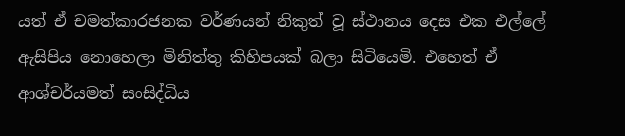යත් ඒ චමත්කාරජනක වර්ණයන් නිකුත් වූ ස්ථානය දෙස එක එල්ලේ ඇසිපිය නොහෙලා මිනිත්තු කිහිපයක් බලා සිටියෙමි. එහෙත් ඒ ආශ්චර්යමත් සංසිද්ධිය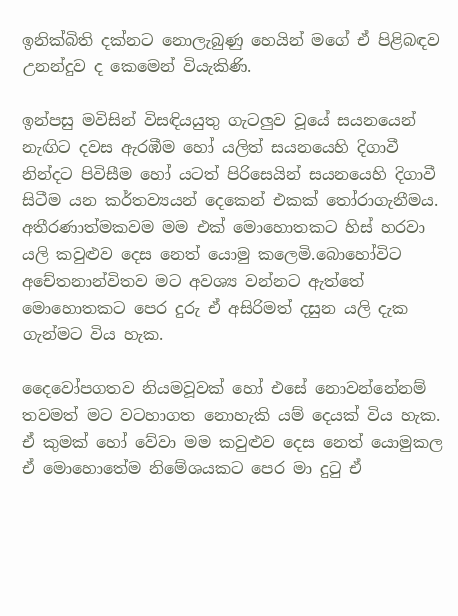ඉනික්බිති දක්නට නොලැබුණු හෙයින් මගේ ඒ පිළිබඳව උනන්දුව ද කෙමෙන් වියැකිණි.

ඉන්පසු මවිසින් විසඳියයුතු ගැටලුව වූයේ සයනයෙන් නැඟිට දවස ඇරඹීම හෝ යලිත් සයනයෙහි දිගාවී නින්දට පිවිසීම හෝ යටත් පිරිසෙයින් සයනයෙහි දිගාවී සිටීම යන කර්තව්‍යයන් දෙකෙන් එකක් තෝරාගැනීමය. අතීරණාත්මකවම මම එක් මොහොතකට හිස් හරවා යලි කවුළුව දෙස නෙත් යොමු කලෙමි.බොහෝවිට අචේතනාන්විතව මට අවශ්‍ය වන්නට ඇත්තේ මොහොතකට පෙර දුරු ඒ අසිරිමත් දසුන යලි දැක ගැන්මට විය හැක.

දෛවෝපගතව නියමවූවක් හෝ එසේ නොවන්නේනම් තවමත් මට වටහාගත නොහැකි යම් දෙයක් විය හැක. ඒ කුමක් හෝ වේවා මම කවුළුව දෙස නෙත් යොමුකල ඒ මොහොතේම නිමේශයකට පෙර මා දුටු ඒ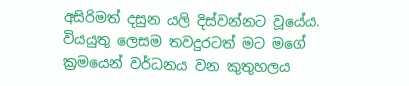අසිරිමත් දසුන යලි දිස්වන්නට වූයේය. වියයුතු ලෙසම තවදුරටත් මට මගේ ක්‍රමයෙන් වර්ධනය වන කුතුහලය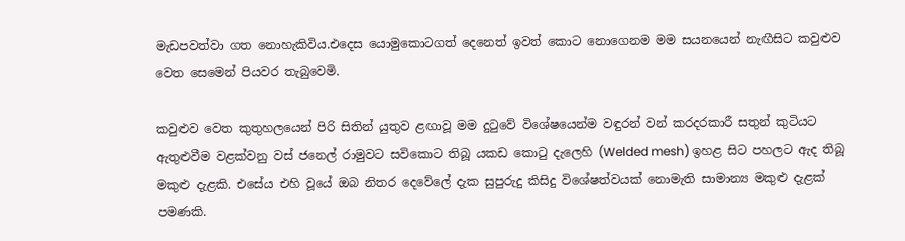මැඩපවත්වා ගත නොහැකිවිය.එදෙස යොමුකොටගත් දෙනෙත් ඉවත් කොට නොගෙනම මම සයනයෙන් නැඟීසිට කවුළුව වෙත සෙමෙන් පියවර තැබුවෙමි.

කවුළුව වෙත කුතුහලයෙන් පිරි සිතින් යුතුව ළඟාවූ මම දුටුවේ විශේෂයෙන්ම වඳුරන් වන් කරදරකාරී සතුන් කුටියට ඇතුළුවීම වළක්වනු වස් ජනෙල් රාමුවට සවිකොට තිබූ යකඩ කොටු දැලෙහි (Welded mesh) ඉහළ සිට පහලට ඇද තිබූ මකුළු දැළකි. එසේය එහි වූයේ ඔබ නිතර දෙවේලේ දැක සුපුරුදු කිසිදු විශේෂත්වයක් නොමැති සාමාන්‍ය මකුළු දැළක් පමණකි.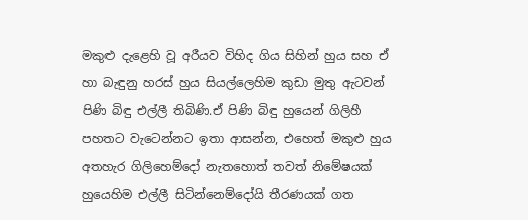මකුළු දැළෙහි වූ අරීයව විහිද ගිය සිහින් හුය සහ ඒ හා බැඳුනු හරස් හුය සියල්ලෙහිම කුඩා මුතු ඇටවන් පිණි බිඳු එල්ලී තිබිණි.ඒ පිණි බිඳු හුයෙන් ගිලිහී පහතට වැටෙන්නට ඉතා ආසන්න, එහෙත් මකුළු හුය අතහැර ගිලිහෙම්දෝ නැතහොත් තවත් නිමේෂයක් හුයෙහිම එල්ලී සිටින්නෙම්දෝයි තීරණයක් ගත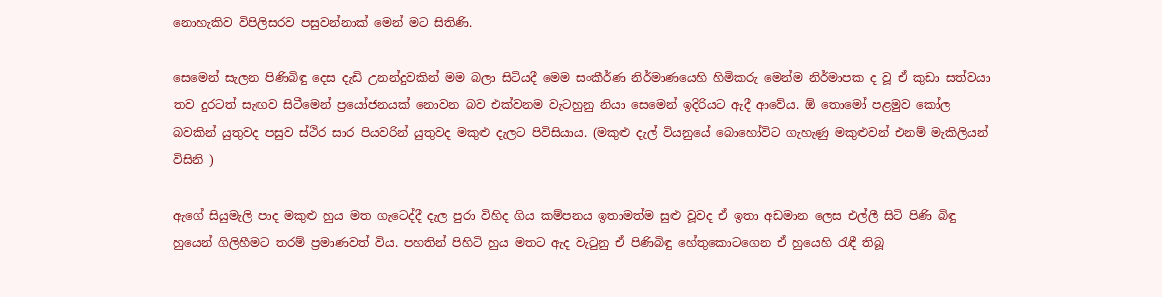නොහැකිව විපිලිසරව පසුවන්නාක් මෙන් මට සිතිණි.

සෙමෙන් සැලන පිණිබිඳු දෙස දැඩි උනන්දුවකින් මම බලා සිටියදී මෙම සංකීර්ණ නිර්මාණයෙහි හිමිකරු මෙන්ම නිර්මාපක ද වූ ඒ කුඩා සත්වයා තව දුරටත් සැඟව සිටීමෙන් ප්‍රයෝජනයක් නොවන බව එක්වනම වැටහුනු නියා සෙමෙන් ඉදිරියට ඇදී ආවේය. ඕ තොමෝ පළමුව කෝල බවකින් යුතුවද පසුව ස්ථිර සාර පියවරින් යුතුවද මකුළු දැලට පිවිසියාය. (මකුළු දැල් වියනුයේ බොහෝවිට ගැහැණු මකුළුවන් එනම් මැකිලියන් විසිනි )

ඇගේ සියුමැලි පාද මකුළු හුය මත ගැටෙද්දී දැල පුරා විහිද ගිය කම්පනය ඉතාමත්ම සුළු වූවද ඒ ඉතා අඩමාන ලෙස එල්ලී සිටි පිණි බිඳු හුයෙන් ගිලිහීමට තරම් ප්‍රමාණවත් විය. පහතින් පිහිටි හුය මතට ඇද වැටුනු ඒ පිණිබිඳු හේතුකොටගෙන ඒ හුයෙහි රැඳී තිබූ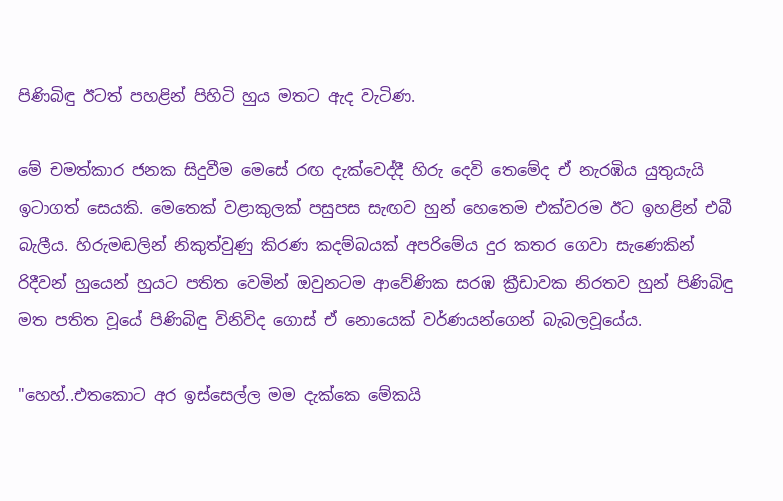පිණිබිඳු ඊටත් පහළින් පිහිටි හුය මතට ඇද වැටිණ.

මේ චමත්කාර ජනක සිදුවීම මෙසේ රඟ දැක්වෙද්දී හිරු දෙවි තෙමේද ඒ නැරඹිය යුතුයැයි ඉටාගත් සෙයකි. මෙතෙක් වළාකුලක් පසුපස සැඟව හුන් හෙතෙම එක්වරම ඊට ඉහළින් එබී බැලීය. හිරුමඬලින් නිකුත්වුණු කිරණ කදම්බයක් අපරිමේය දුර කතර ගෙවා සැණෙකින් රිදීවන් හුයෙන් හුයට පතිත වෙමින් ඔවුනටම ආවේණික සරඹ ක්‍රීඩාවක නිරතව හුන් පිණිබිඳු මත පතිත වූයේ පිණිබිඳු විනිවිද ගොස් ඒ නොයෙක් වර්ණයන්ගෙන් බැබලවූයේය.

"හෙහ්..එතකොට අර ඉස්සෙල්ල මම දැක්කෙ මේකයි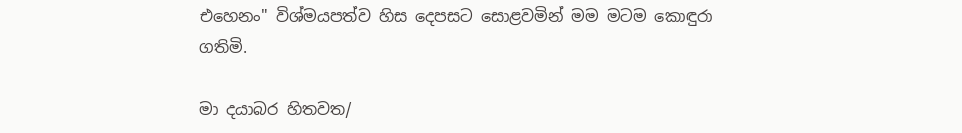එහෙනං" විශ්මයපත්ව හිස දෙපසට සොළවමින් මම මටම කොඳුරා ගතිමි.

මා දයාබර හිතවත/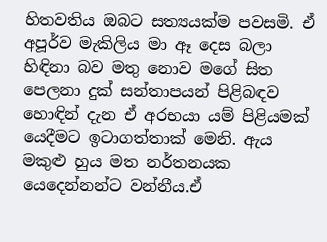හිතවතිය ඔබට සත්‍යයක්ම පවසමි. ඒ අපූර්ව මැකිලිය මා ඈ දෙස බලා හිඳිනා බව මතු නොව මගේ සිත පෙලනා දුක් සන්තාපයන් පිළිබඳව හොඳින් දැන ඒ අරභයා යම් පිළියමක් යෙදීමට ඉටාගත්තාක් මෙනි. ඇය මකුළු හුය මත නර්තනයක යෙදෙන්නන්ට වන්නීය.ඒ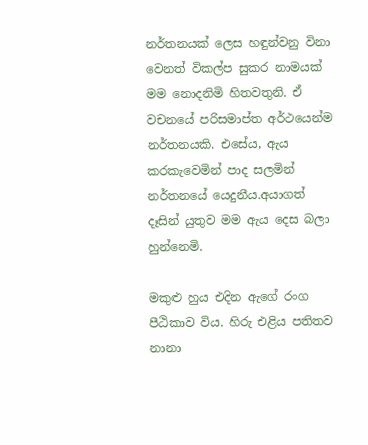නර්තනයක් ලෙස හඳුන්වනු විනා වෙනත් විකල්ප සුකර නාමයක් මම නොදනිමි හිතවතුනි. ඒ වචනයේ පරිසමාප්ත අර්ථයෙන්ම නර්තනයකි. එසේය, ඇය කරකැවෙමින් පාද සලමින් නර්තනයේ යෙදුනීය.අයාගත් දෑසින් යුතුව මම ඇය දෙස බලා හුන්නෙමි.

මකුළු හුය එදින ඇගේ රංග පීඨිකාව විය. හිරු එළිය පතිතව නානා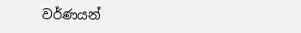වර්ණයන්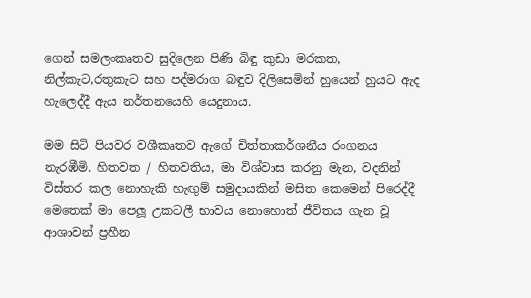ගෙන් සමලංකෘතව සුදිලෙන පිණි බිඳු කුඩා මරකත, නිල්කැට,රතුකැට සහ පද්මරාග බඳුව දිලිසෙමින් හුයෙන් හුයට ඇද හැලෙද්දී ඇය නර්තනයෙහි යෙදුනාය.

මම සිටි පියවර වශීකෘතව ඇගේ චිත්තාකර්ශනීය රංගනය නැරඹීමි. හිතවත / හිතවතිය, මා විශ්වාස කරනු මැන, වදනින් විස්තර කල නොහැකි හැඟුම් සමුදායකින් මසිත කෙමෙන් පිරෙද්දී මෙතෙක් මා පෙලූ උකටලී භාවය නොහොත් ජීවිතය ගැන වූ ආශාවන් ප්‍රහීන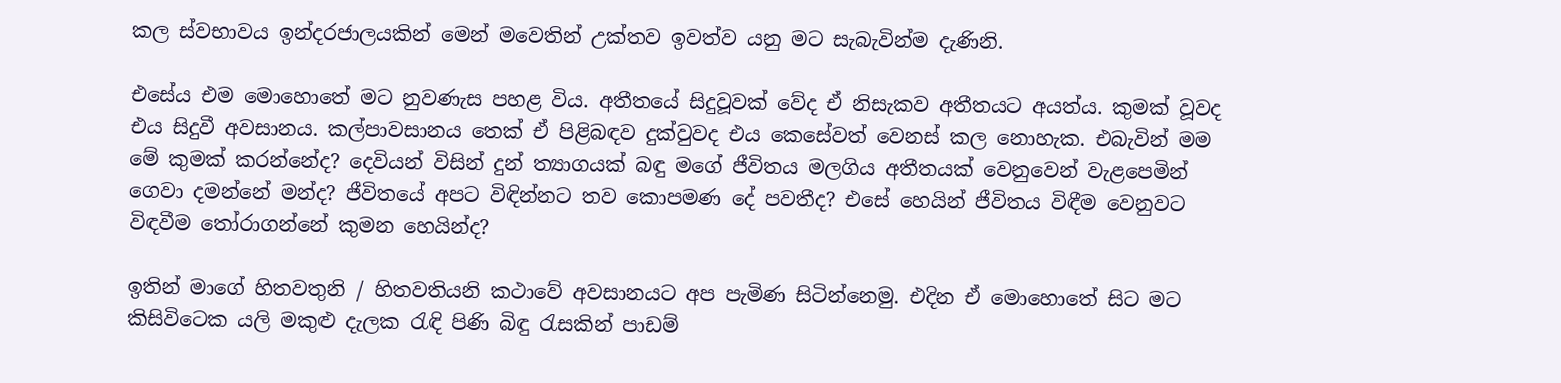කල ස්වභාවය ඉන්දරජාලයකින් මෙන් මවෙතින් උක්තව ඉවත්ව යනු මට සැබැවින්ම දැණිනි.

එසේය එම මොහොතේ මට නුවණැස පහළ විය. අතීතයේ සිදුවූවක් වේද ඒ නිසැකව අතීතයට අයත්ය. කුමක් වූවද එය සිදුවී අවසානය. කල්පාවසානය තෙක් ඒ පිළිබඳව දුක්වුවද එය කෙසේවත් වෙනස් කල නොහැක. එබැවින් මම මේ කුමක් කරන්නේද? දෙවියන් විසින් දුන් ත්‍යාගයක් බඳු මගේ ජීවිතය මලගිය අතීතයක් වෙනුවෙන් වැළපෙමින් ගෙවා දමන්නේ මන්ද? ජීවිතයේ අපට විඳින්නට තව කොපමණ දේ පවතීද? එසේ හෙයින් ජීවිතය විඳීම වෙනුවට විඳවීම තෝරාගන්නේ කුමන හෙයින්ද?

ඉතින් මාගේ හිතවතුනි / හිතවතියනි කථාවේ අවසානයට අප පැමිණ සිටින්නෙමු. එදින ඒ මොහොතේ සිට මට කිසිවිටෙක යලි මකුළු දැලක රැඳි පිණි බිඳු රැසකින් පාඩම්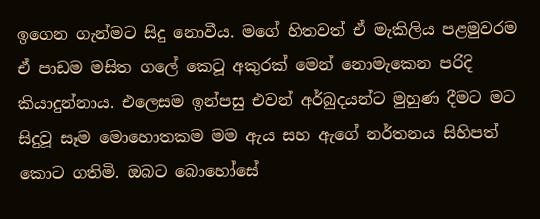ඉගෙන ගැන්මට සිදු නොවීය. මගේ හිතවත් ඒ මැකිලිය පළමුවරම ඒ පාඩම මසිත ගලේ කෙටූ අකුරක් මෙන් නොමැකෙන පරිදි කියාදුන්නාය. එලෙසම ඉන්පසු එවන් අර්බුදයන්ට මුහුණ දීමට මට සිදුවූ සෑම මොහොතකම මම ඇය සහ ඇගේ නර්තනය සිහිපත් කොට ගතිමි. ඔබට බොහෝසේ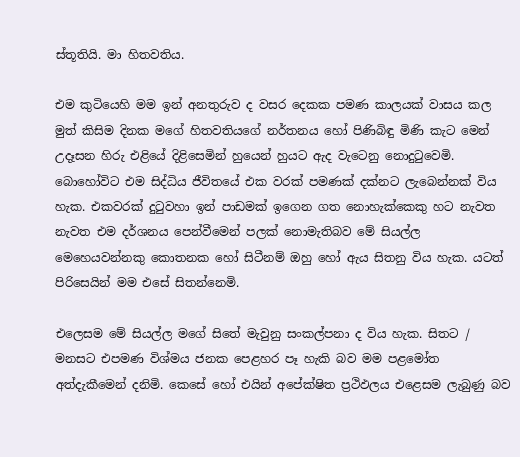ස්තූතියි. මා හිතවතිය.

එම කුටියෙහි මම ඉන් අනතුරුව ද වසර දෙකක පමණ කාලයක් වාසය කල මුත් කිසිම දිනක මගේ හිතවතියගේ නර්තනය හෝ පිණිබිඳු මිණි කැට මෙන් උදෑසන හිරු එළියේ දිළිසෙමින් හුයෙන් හුයට ඇද වැටෙනු නොදුටුවෙමි. බොහෝවිට එම සිද්ධිය ජීවිතයේ එක වරක් පමණක් දක්නට ලැබෙන්නක් විය හැක. එකවරක් දුටුවහා ඉන් පාඩමක් ඉගෙන ගත නොහැක්කෙකු හට නැවත නැවත එම දර්ශනය පෙන්වීමෙන් පලක් නොමැතිබව මේ සියල්ල මෙහෙයවන්නකු කොතනක හෝ සිටීනම් ඔහු හෝ ඇය සිතනු විය හැක. යටත් පිරිසෙයින් මම එසේ සිතන්නෙමි.

එලෙසම මේ සියල්ල මගේ සිතේ මැවුනු සංකල්පනා ද විය හැක. සිතට / මනසට එපමණ විශ්මය ජනක පෙළහර පෑ හැකි බව මම පළමෝත අත්දැකීමෙන් දනිමි. කෙසේ හෝ එයින් අපේක්ෂිත ප්‍රථිඵලය එළෙසම ලැබුණු බව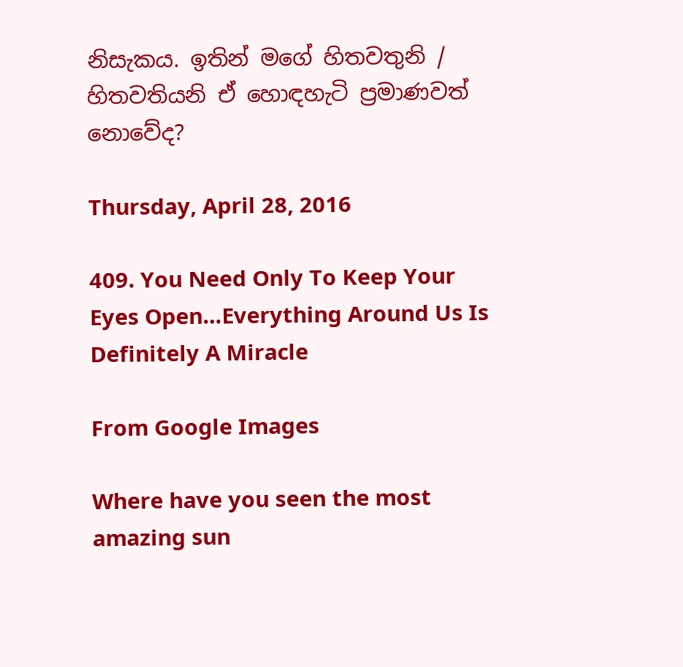නිසැකය. ඉතින් මගේ හිතවතුනි / හිතවතියනි ඒ හොඳහැටි ප්‍රමාණවත් නොවේද?

Thursday, April 28, 2016

409. You Need Only To Keep Your Eyes Open…Everything Around Us Is Definitely A Miracle

From Google Images

Where have you seen the most amazing sun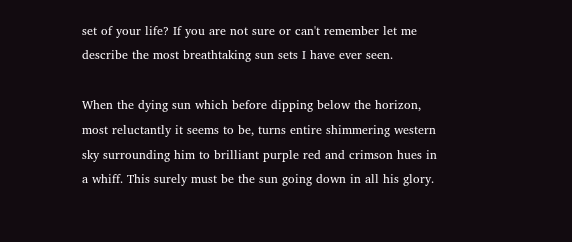set of your life? If you are not sure or can't remember let me describe the most breathtaking sun sets I have ever seen.

When the dying sun which before dipping below the horizon, most reluctantly it seems to be, turns entire shimmering western sky surrounding him to brilliant purple red and crimson hues in a whiff. This surely must be the sun going down in all his glory.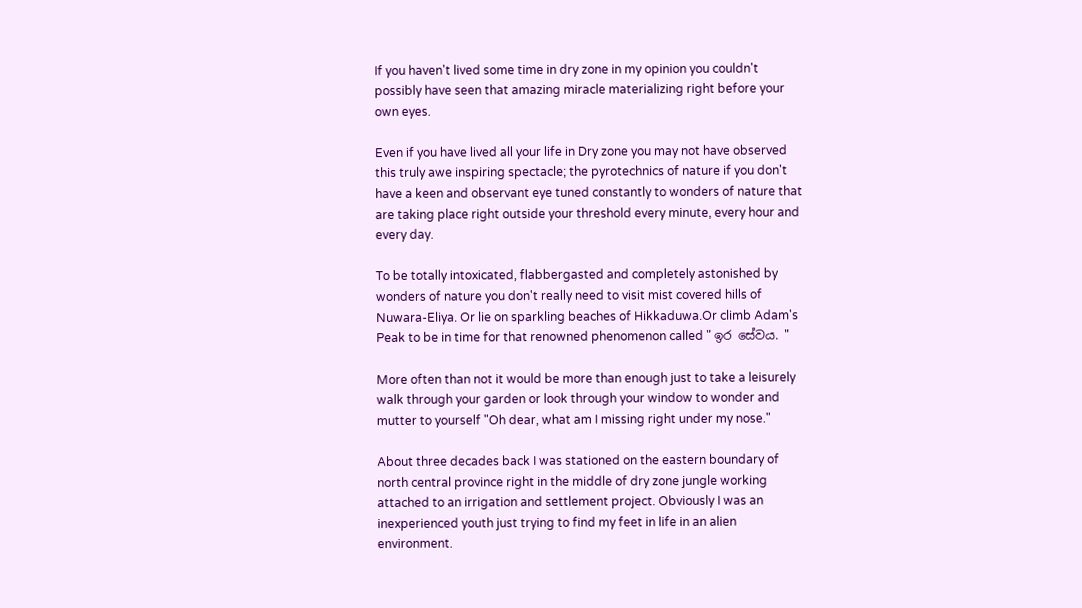If you haven't lived some time in dry zone in my opinion you couldn't possibly have seen that amazing miracle materializing right before your own eyes.

Even if you have lived all your life in Dry zone you may not have observed this truly awe inspiring spectacle; the pyrotechnics of nature if you don't have a keen and observant eye tuned constantly to wonders of nature that are taking place right outside your threshold every minute, every hour and every day.

To be totally intoxicated, flabbergasted and completely astonished by wonders of nature you don't really need to visit mist covered hills of Nuwara-Eliya. Or lie on sparkling beaches of Hikkaduwa.Or climb Adam's Peak to be in time for that renowned phenomenon called " ඉර සේවය. "

More often than not it would be more than enough just to take a leisurely walk through your garden or look through your window to wonder and mutter to yourself "Oh dear, what am I missing right under my nose."

About three decades back I was stationed on the eastern boundary of north central province right in the middle of dry zone jungle working attached to an irrigation and settlement project. Obviously I was an inexperienced youth just trying to find my feet in life in an alien environment.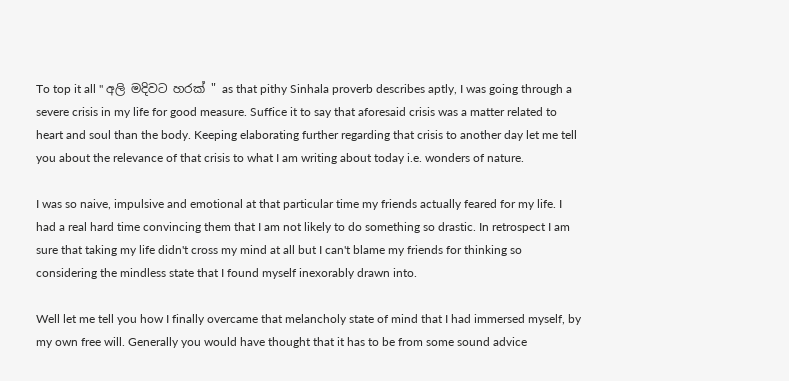To top it all " අලි මදිවට හරක් " as that pithy Sinhala proverb describes aptly, I was going through a severe crisis in my life for good measure. Suffice it to say that aforesaid crisis was a matter related to heart and soul than the body. Keeping elaborating further regarding that crisis to another day let me tell you about the relevance of that crisis to what I am writing about today i.e. wonders of nature.

I was so naive, impulsive and emotional at that particular time my friends actually feared for my life. I had a real hard time convincing them that I am not likely to do something so drastic. In retrospect I am sure that taking my life didn't cross my mind at all but I can't blame my friends for thinking so considering the mindless state that I found myself inexorably drawn into.

Well let me tell you how I finally overcame that melancholy state of mind that I had immersed myself, by my own free will. Generally you would have thought that it has to be from some sound advice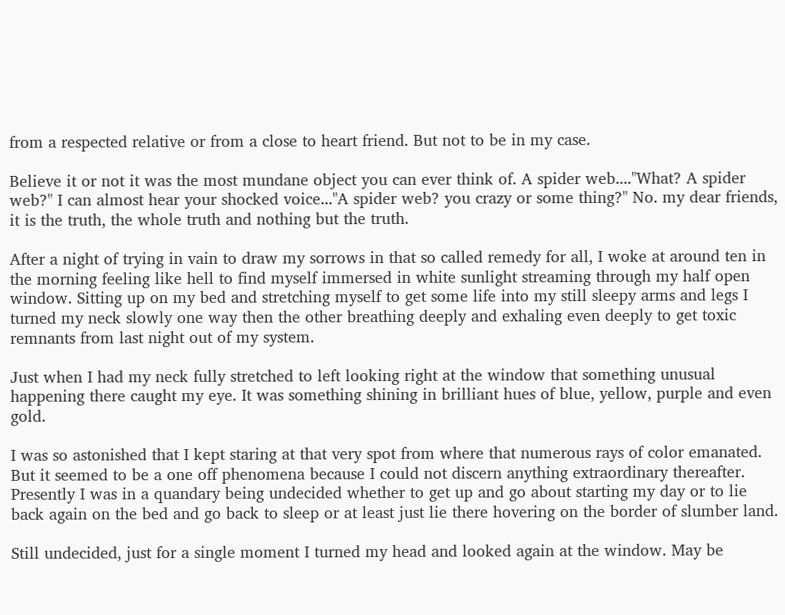from a respected relative or from a close to heart friend. But not to be in my case.

Believe it or not it was the most mundane object you can ever think of. A spider web...."What? A spider web?" I can almost hear your shocked voice..."A spider web? you crazy or some thing?" No. my dear friends, it is the truth, the whole truth and nothing but the truth.

After a night of trying in vain to draw my sorrows in that so called remedy for all, I woke at around ten in the morning feeling like hell to find myself immersed in white sunlight streaming through my half open window. Sitting up on my bed and stretching myself to get some life into my still sleepy arms and legs I turned my neck slowly one way then the other breathing deeply and exhaling even deeply to get toxic remnants from last night out of my system.

Just when I had my neck fully stretched to left looking right at the window that something unusual happening there caught my eye. It was something shining in brilliant hues of blue, yellow, purple and even gold.

I was so astonished that I kept staring at that very spot from where that numerous rays of color emanated. But it seemed to be a one off phenomena because I could not discern anything extraordinary thereafter. Presently I was in a quandary being undecided whether to get up and go about starting my day or to lie back again on the bed and go back to sleep or at least just lie there hovering on the border of slumber land.

Still undecided, just for a single moment I turned my head and looked again at the window. May be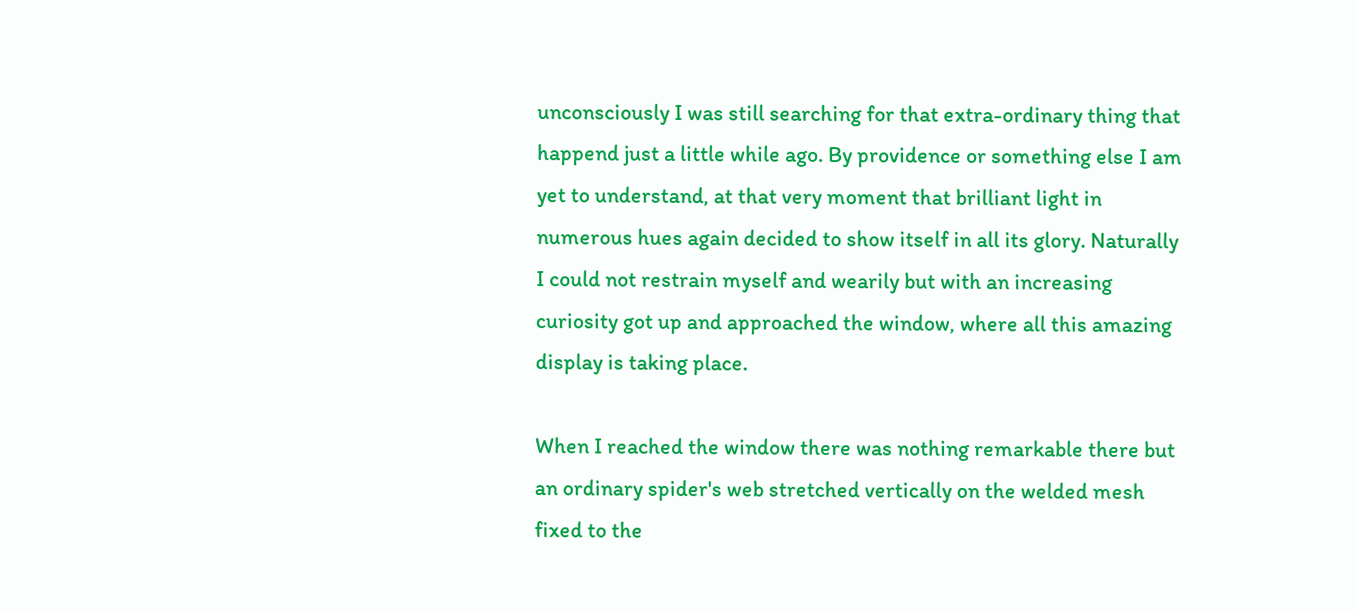unconsciously I was still searching for that extra-ordinary thing that happend just a little while ago. By providence or something else I am yet to understand, at that very moment that brilliant light in numerous hues again decided to show itself in all its glory. Naturally I could not restrain myself and wearily but with an increasing curiosity got up and approached the window, where all this amazing display is taking place.

When I reached the window there was nothing remarkable there but an ordinary spider's web stretched vertically on the welded mesh fixed to the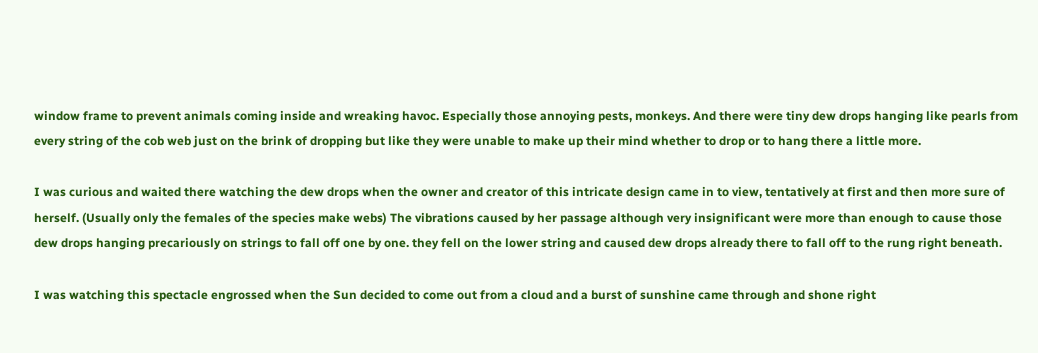window frame to prevent animals coming inside and wreaking havoc. Especially those annoying pests, monkeys. And there were tiny dew drops hanging like pearls from every string of the cob web just on the brink of dropping but like they were unable to make up their mind whether to drop or to hang there a little more.

I was curious and waited there watching the dew drops when the owner and creator of this intricate design came in to view, tentatively at first and then more sure of herself. (Usually only the females of the species make webs) The vibrations caused by her passage although very insignificant were more than enough to cause those dew drops hanging precariously on strings to fall off one by one. they fell on the lower string and caused dew drops already there to fall off to the rung right beneath.

I was watching this spectacle engrossed when the Sun decided to come out from a cloud and a burst of sunshine came through and shone right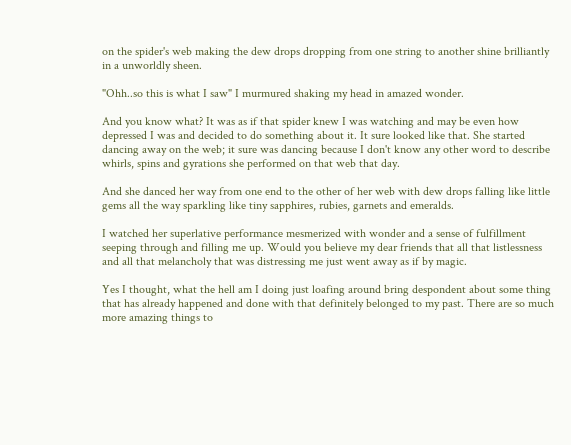on the spider's web making the dew drops dropping from one string to another shine brilliantly in a unworldly sheen.

"Ohh..so this is what I saw" I murmured shaking my head in amazed wonder.

And you know what? It was as if that spider knew I was watching and may be even how depressed I was and decided to do something about it. It sure looked like that. She started dancing away on the web; it sure was dancing because I don't know any other word to describe whirls, spins and gyrations she performed on that web that day.

And she danced her way from one end to the other of her web with dew drops falling like little gems all the way sparkling like tiny sapphires, rubies, garnets and emeralds.

I watched her superlative performance mesmerized with wonder and a sense of fulfillment seeping through and filling me up. Would you believe my dear friends that all that listlessness and all that melancholy that was distressing me just went away as if by magic.

Yes I thought, what the hell am I doing just loafing around bring despondent about some thing that has already happened and done with that definitely belonged to my past. There are so much more amazing things to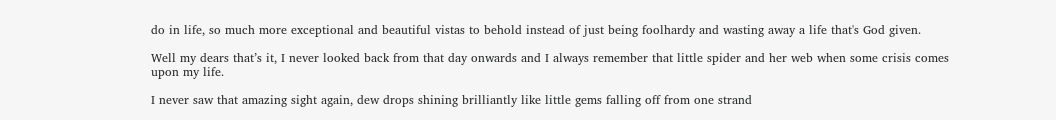do in life, so much more exceptional and beautiful vistas to behold instead of just being foolhardy and wasting away a life that's God given.

Well my dears that’s it, I never looked back from that day onwards and I always remember that little spider and her web when some crisis comes upon my life.

I never saw that amazing sight again, dew drops shining brilliantly like little gems falling off from one strand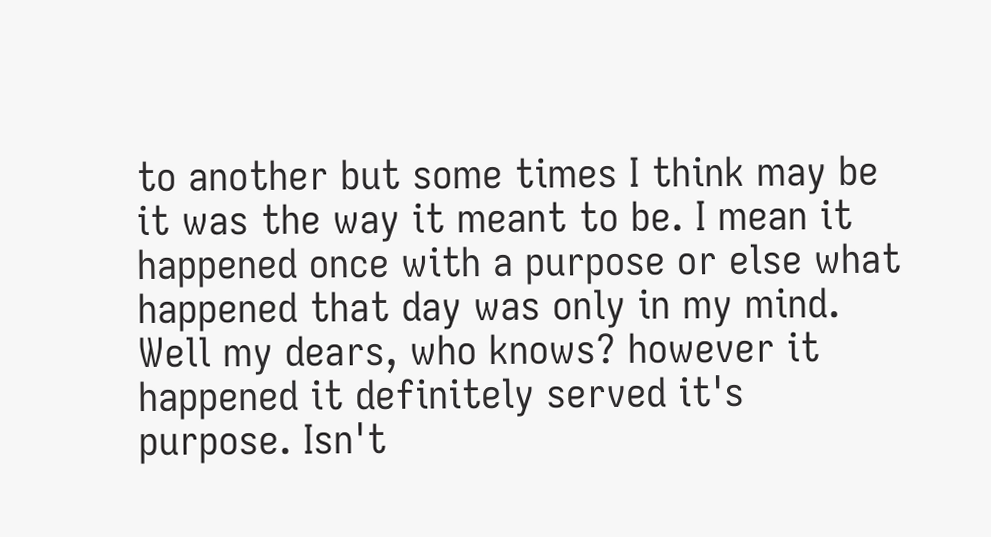to another but some times I think may be it was the way it meant to be. I mean it happened once with a purpose or else what happened that day was only in my mind. Well my dears, who knows? however it happened it definitely served it's purpose. Isn't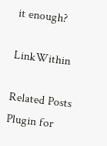it enough?

LinkWithin

Related Posts Plugin for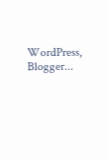WordPress, Blogger...